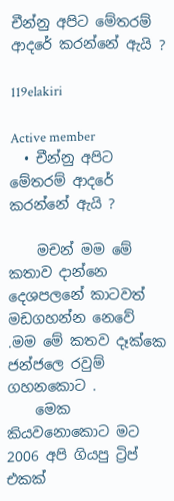චීන්නු අපිට මේතරම් ආදරේ කරන්නේ ඇයි ?

119elakiri

Active member
  • චීන්නු අපිට මේතරම් ආදරේ කරන්නේ ඇයි ?

    මචන් මම මේ කතාව දාන්නෙ දෙශපලනේ කාටවත් මඩගහන්න නෙවේ .මම මේ කතව දෑක්කෙ ජන්ජලෙ රවුම් ගහනකොට .
    මෙක කියවනොකොට මට 2006 අපි ගියපු ට්‍රිප් එකක්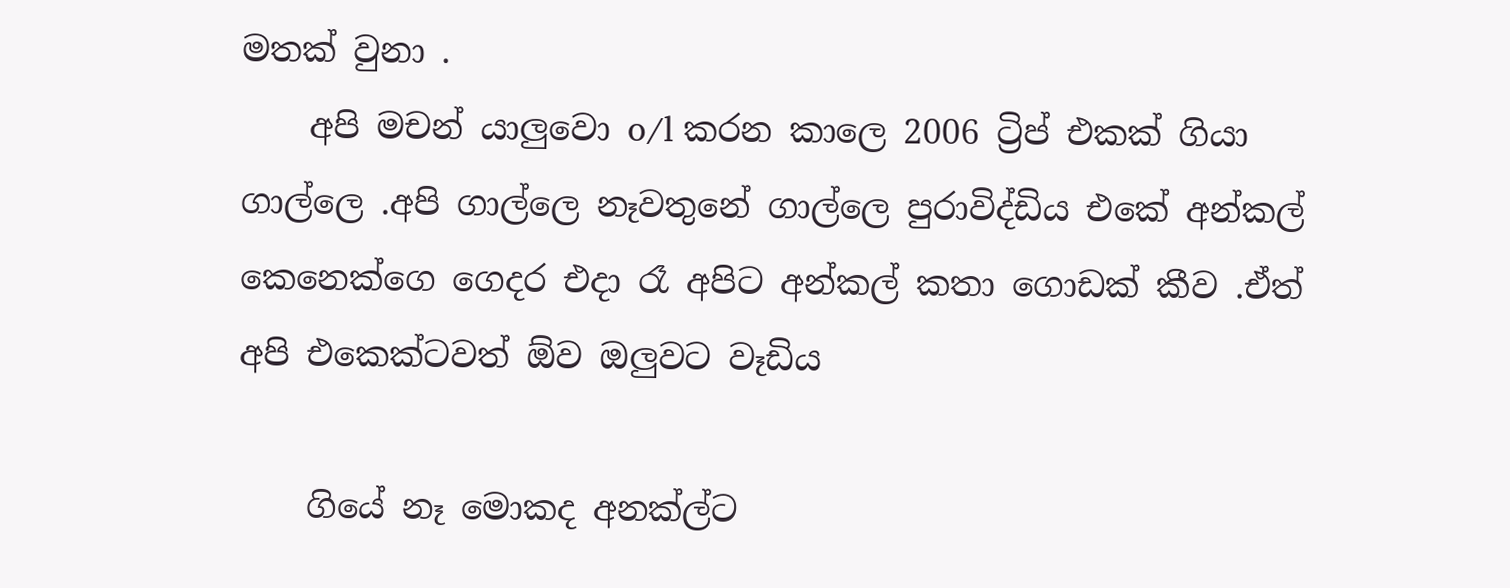මතක් වුනා .
    අපි මචන් යාලුවො o/l කරන කාලෙ 2006 ට්‍රිප් එකක් ගියා ගාල්ලෙ .අපි ගාල්ලෙ නෑවතුනේ ගාල්ලෙ පුරාවිද්ඩිය එකේ අන්කල් කෙනෙක්ගෙ ගෙදර එදා රෑ අපිට අන්කල් කතා ගොඩක් කීව .ඒත් අපි එකෙක්ටවත් ඕව ඔලුවට වෑඩිය

    ගියේ නෑ මොකද අනක්ල්ට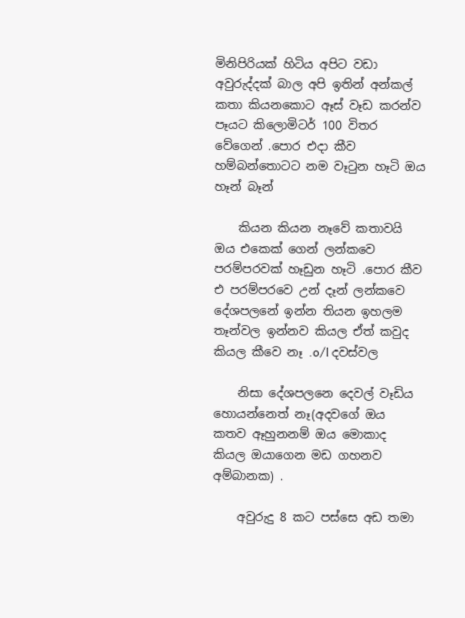මිනිපිරියක් හිටිය අපිට වඩා අවුරුද්දක් බාල අපි ඉතින් අන්කල් කතා කියනකොට ඈස් වෑඩ කරන්ව පෑයට කිලොමිටර් 100 විතර වේගෙන් .පොර එදා කීව හම්බන්තොටට නම වෑටුන හෑටි ඔය හෑන් බෑන්

    කියන කියන නෑවේ කතාවයි ඔය එකෙක් ගෙන් ලන්කවෙ පරම්පරවක් හෑඩුන හෑටි .පොර කීව එ පරම්පරවෙ උන් දෑන් ලන්කවෙ දේශපලනේ ඉන්න තියන ඉහලම තෑන්වල ඉන්නව කියල ඒත් කවුද කියල කීවෙ නෑ .o/l දවස්වල

    නිසා දේශපලනෙ දෙවල් වෑඩිය හොයන්නෙත් නෑ(අදවගේ ඔය කතව ඈහුනනම් ඔය මොකාද කියල ඔයාගෙන මඩ ගහනව අම්බානක) .

    අවුරුදු 8 කට පස්සෙ අඩ තමා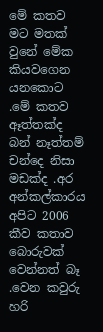මේ කතව මට මතක් වුනේ මේක කියවගෙන යනකොට .මේ කතව ඈත්තක්ද බන් නෑත්තම් චන්දෙ නිසා මඩක්ද .අර අන්කල්කාරය අපිට 2006 කීව කතාව බොරුවක් වෙන්නත් බෑ .වෙන කවුරු හරි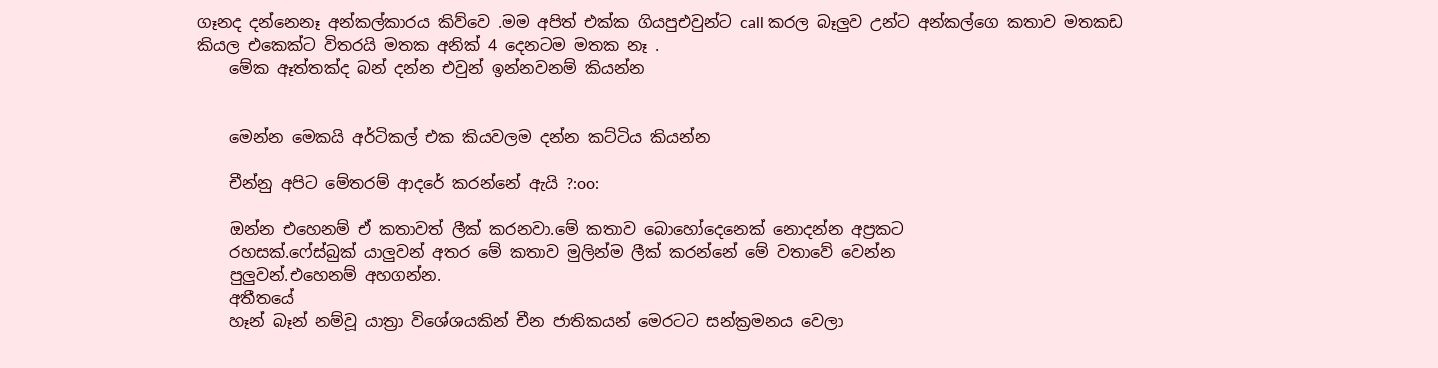ගෑනද දන්නෙනෑ අන්කල්කාරය කිව්වෙ .මම අපිත් එක්ක ගියපුඑවුන්ට call කරල බෑලුව උන්ට අන්කල්ගෙ කතාව මතකඩ කියල එකෙක්ට විතරයි මතක අනික් 4 දෙනටම මතක නෑ .
    මේක ඈත්තක්ද බන් දන්න එවුන් ඉන්නවනම් කියන්න


    මෙන්න මෙකයි අර්ටිකල් එක කියවලම දන්න කට්ටිය කියන්න

    චීන්නු අපිට මේතරම් ආදරේ කරන්නේ ඇයි ?:oo:

    ඔන්න එහෙනම් ඒ කතාවත් ලීක් කරනවා.මේ කතාව බොහෝදෙනෙක් නොදන්න අප්‍රකට
    රහසක්.ෆේස්බුක් යාලුවන් අතර මේ කතාව මුලින්ම ලීක් කරන්නේ මේ වතාවේ වෙන්න
    පුලුවන්.එහෙනම් අහගන්න.
    අතීතයේ
    හෑන් බෑන් නම්වූ යාත්‍රා විශේශයකින් චීන ජාතිකයන් මෙරටට සන්ක්‍රමනය වෙලා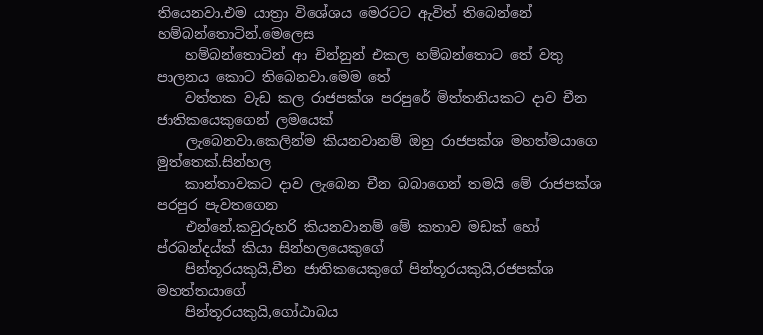තියෙනවා.එම යාත්‍රා විශේශය මෙරටට ඇවිත් තිබෙන්නේ හම්බන්තොටින්.මෙලෙස
    හම්බන්තොටින් ආ චින්නුන් එකල හම්බන්තොට තේ වතු පාලනය කොට තිබෙනවා.මෙම තේ
    වත්තක වැඩ කල රාජපක්ශ පරපුරේ මිත්තනියකට දාව චීන ජාතිකයෙකුගෙන් ලමයෙක්
    ලැබෙනවා.කෙලින්ම කියනවානම් ඔහු රාජපක්ශ මහත්මයාගෙ මුත්තෙක්.සින්හල
    කාන්තාවකට දාව ලැබෙන චීන බබාගෙන් තමයි මේ රාජපක්ශ පරපුර පැවතගෙන
    එන්නේ.කවුරුහරි කියනවානම් මේ කතාව මඩක් හෝ ප්රබන්දය්ක් කියා සින්හලයෙකුගේ
    පින්තූරයකුයි,චීන ජාතිකයෙකුගේ පින්තූරයකුයි,රජපක්ශ මහත්තයාගේ
    පින්තූරයකුයි,ගෝඨාබය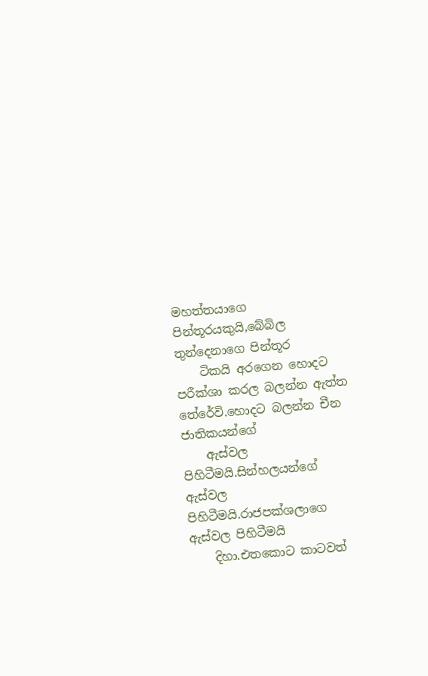මහත්තයාගෙ පින්තූරයකුයි,බේබිල තුන්දෙනාගෙ පින්තූර
    ටිකයි අරගෙන හොදට පරීක්ශා කරල බලන්න ඇත්ත තේරේවි.හොදට බලන්න චීන ජාතිකයන්ගේ
    ඇස්වල පිහිටීමයි.සින්හලයන්ගේ ඇස්වල පිහිටීමයි.රාජපක්ශලාගෙ ඇස්වල පිහිටීමයි
    දිහා.එතකොට කාටවත්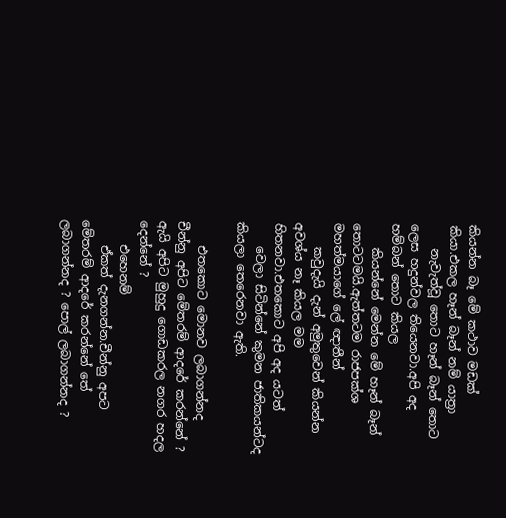කියන්න බෑ මේ කථාව මඩක් කියා.එකල හෑන් බෑන් නම් යාත්‍රා
    නැවැත්වූ තොට හෑන් බෑන් තොට ලෙස හදුන්වල තියෙනවා.අපි අද හම්බන් තොට කියල
    කියන්නේ මෙන්න මේ හෑන් බෑන් තොටටමයි.ඇත්තටම රාජපක්ශ මහත්මයාගේ ලේ ඥාතීන්
    කවුදැයි දැන් අමුතුවෙන් කියන්න අවශ්ය නෑ කියල මම හිතනවා.එතකොට අපි අද යටත්
    වෙලා සිටින්නේ කුමන ජාතිකයන්ටද කියලා තෙරෙනවා ඇති.

    එතකොට මොනව ලබාගන්නද චීන්නු අපිට මේතරම් ආදරේ කරන්නේ ? ඇයි අපිට මුහුදු ගොඩකරල නගර හදල දෙන්නේ ?
    එහෙනම්
    ඒකත් දැනගන්න.චීන්නු අපට මේතරම් ආදරේ කරන්නේ තේ ලබාගන්නද ? පොල් ලබාගන්නද ?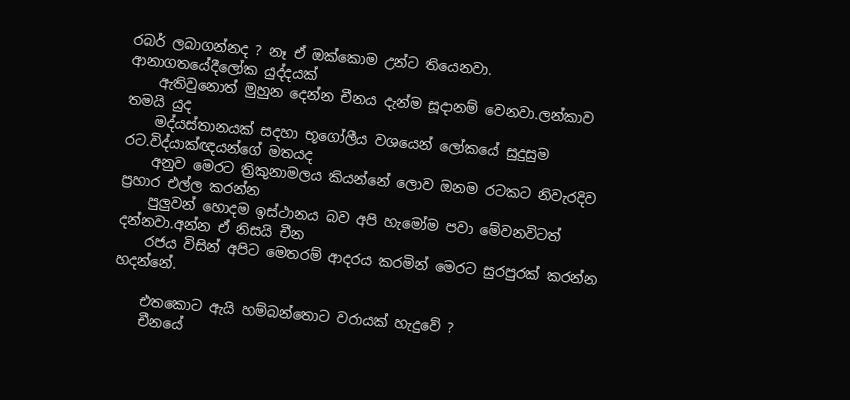රබර් ලබාගන්නද ? නෑ ඒ ඔක්කොම උන්ට තියෙනවා. ආනාගතයේදීලෝක යුද්දයක්
    ඇතිවුනොත් මුහුන දෙන්න චීනය දැන්ම සූදානම් වෙනවා.ලන්කාව තමයි යුද
    මද්යස්තානයක් සදහා භූගෝලීය වශයෙන් ලෝකයේ සුදුසුම රට.විද්යාක්ඥයන්ගේ මතයද
    අනුව මෙරට ත්‍රිකුනාමලය කියන්නේ ලොව ඔනම රටකට නිවැරදිව ප්‍රහාර එල්ල කරන්න
    පුලුවන් හොදම ඉස්ථානය බව අපි හැමෝම පවා මේවනවිටත් දන්නවා.අන්න ඒ නිසයි චීන
    රජය විසින් අපිට මෙතරම් ආදරය කරමින් මෙරට සුරපුරක් කරන්න හදන්නේ.

    එතකොට ඇයි හම්බන්තොට වරායක් හැදුවේ ?
    චීනයේ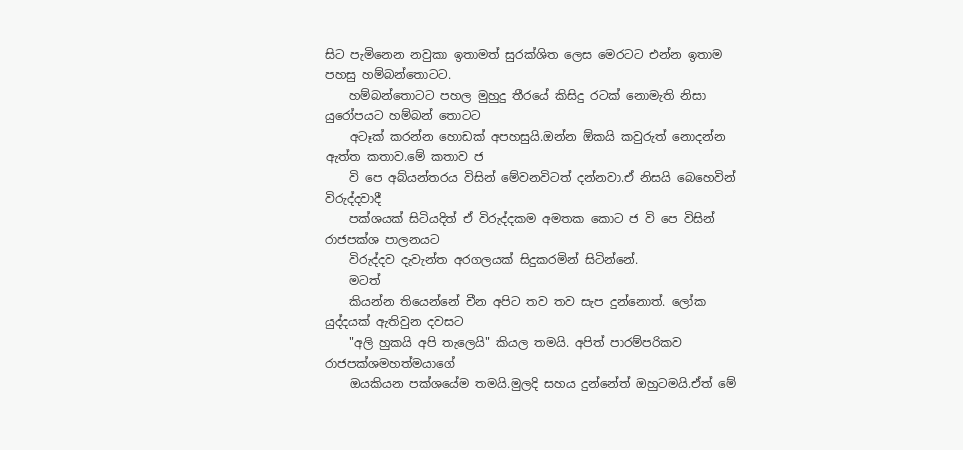සිට පැමිනෙන නවුකා ඉතාමත් සුරක්ශිත ලෙස මෙරටට එන්න ඉතාම පහසු හම්බන්තොටට.
    හම්බන්තොටට පහල මුහුදු තීරයේ කිසිදු රටක් නොමැති නිසා යුරෝපයට හම්බන් තොටට
    අටෑක් කරන්න හොඩක් අපහසුයි.ඔන්න ඕකයි කවුරුත් නොදන්න ඇත්ත කතාව.මේ කතාව ජ
    වි පෙ අබ්යන්තරය විසින් මේවනවිටත් දන්නවා.ඒ නිසයි බෙහෙවින් විරුද්දවාදී
    පක්ශයක් සිටියදිත් ඒ විරුද්දකම අමතක කොට ජ වි පෙ විසින් රාජපක්ශ පාලනයට
    විරුද්දව දැවැන්ත අරගලයක් සිදුකරමින් සිටින්නේ.
    මටත්
    කියන්න තියෙන්නේ චීන අපිට තව තව සැප දුන්නොත්. ලෝක යුද්දයක් ඇතිවුන දවසට
    "අලි හුකයි අපි තැලෙයි" කියල තමයි. අපිත් පාරම්පරිකව රාජපක්ශමහත්මයාගේ
    ඔයකියන පක්ශයේම තමයි.මුලදි සහය දුන්නේත් ඔහුටමයි.ඒත් මේ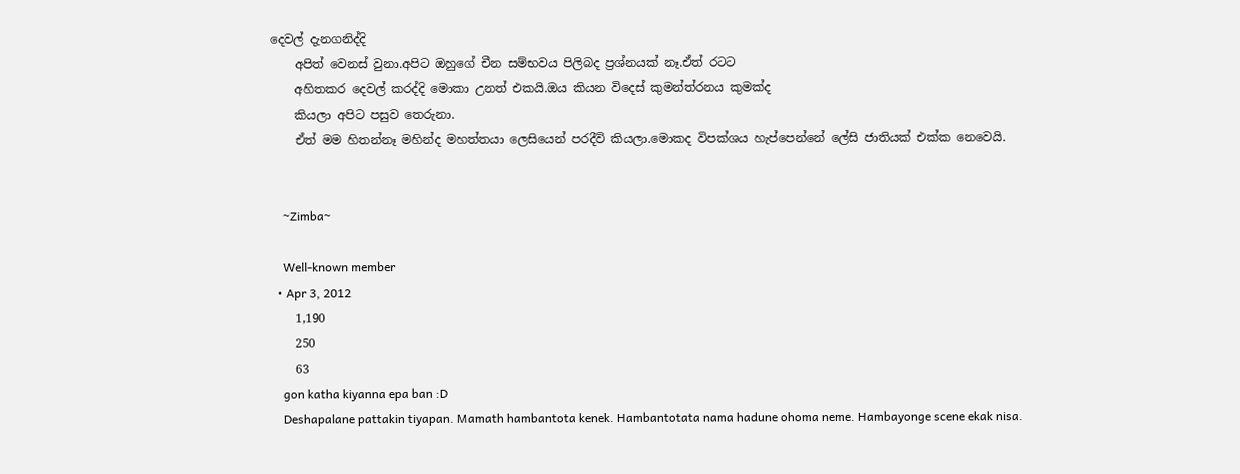දෙවල් දැනගනිද්දි
    අපිත් වෙනස් වුනා.අපිට ඔහුගේ චීන සම්භවය පිලිබද ප්‍රශ්නයක් නෑ.ඒත් රටට
    අහිතකර දෙවල් කරද්දි මොකා උනත් එකයි.ඔය කියන විදෙස් කුමන්ත්රනය කුමක්ද
    කියලා අපිට පසුව තෙරුනා.
    ඒත් මම හිතන්නෑ මහින්ද මහත්තයා ලෙසියෙන් පරදීවි කියලා.මොකද විපක්ශය හැප්පෙන්නේ ලේසි ජාතියක් එක්ක නෙවෙයි.


    ~Zimba~

    Well-known member
  • Apr 3, 2012
    1,190
    250
    63
    gon katha kiyanna epa ban :D
    Deshapalane pattakin tiyapan. Mamath hambantota kenek. Hambantotata nama hadune ohoma neme. Hambayonge scene ekak nisa.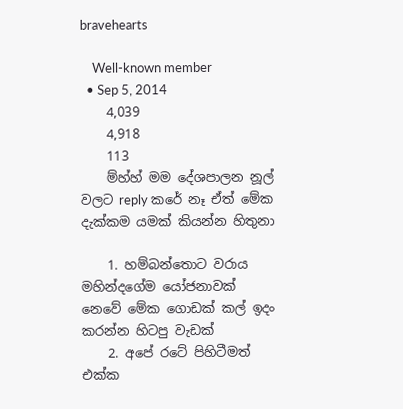bravehearts

    Well-known member
  • Sep 5, 2014
    4,039
    4,918
    113
    ම්හ්හ් මම දේශපාලන නූල් වලට reply කරේ නෑ ඒත් මේක දැක්කම යමක් කියන්න හිතුනා

    1. හම්බන්තොට වරාය මහින්දගේම යෝජනාවක් නෙවේ මේක ගොඩක් කල් ඉදං කරන්න හිටපු වැඩක්
    2. අපේ රටේ පිහිටීමත් එක්ක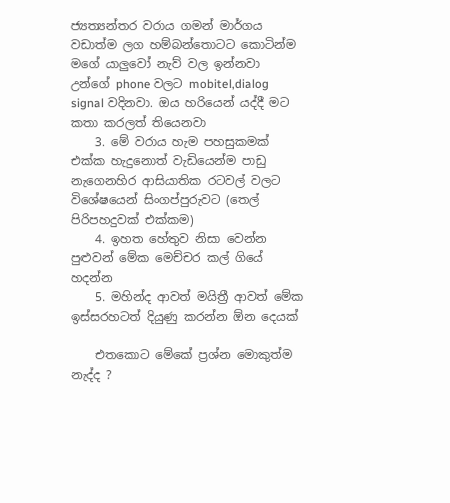ජ්‍යත්‍යන්තර වරාය ගමන් මාර්ගය වඩාත්ම ලග හම්බන්තොටට කොටින්ම මගේ යාලුවෝ නැව් වල ඉන්නවා උන්ගේ phone වලට mobitel,dialog signal වදිනවා. ඔය හරියෙන් යද්දී මට කතා කරලත් තියෙනවා
    3. මේ වරාය හැම පහසුකමක් එක්ක හැදුනොත් වැඩියෙන්ම පාඩු නැගෙනහිර ආසියාතික රටවල් වලට විශේෂයෙන් සිංගප්පුරුවට (තෙල් පිරිපහදුවක් එක්කම)
    4. ඉහත හේතුව නිසා වෙන්න පුළුවන් මේක මෙච්චර කල් ගියේ හදන්න
    5. මහින්ද ආවත් මයිත්‍රී ආවත් මේක ඉස්සරහටත් දියුණු කරන්න ඕන දෙයක්

    එතකොට මේකේ ප්‍රශ්න මොකුත්ම නැද්ද ?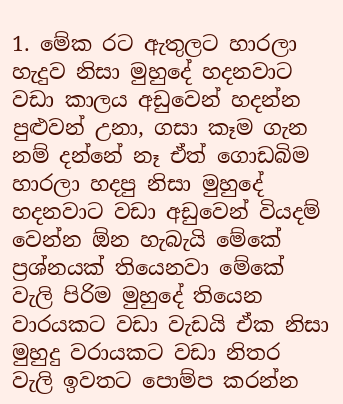1. මේක රට ඇතුලට හාරලා හැදුව නිසා මුහුදේ හදනවාට වඩා කාලය අඩුවෙන් හදන්න පුළුවන් උනා, ගසා කෑම ගැන නම් දන්නේ නෑ ඒත් ගොඩබිම හාරලා හදපු නිසා මුහුදේ හදනවාට වඩා අඩුවෙන් වියදම් වෙන්න ඕන හැබැයි මේකේ ප්‍රශ්නයක් තියෙනවා මේකේ වැලි පිරිම මුහුදේ තියෙන වාරයකට වඩා වැඩයි ඒක නිසා මුහුදු වරායකට වඩා නිතර වැලි ඉවතට පොම්ප කරන්න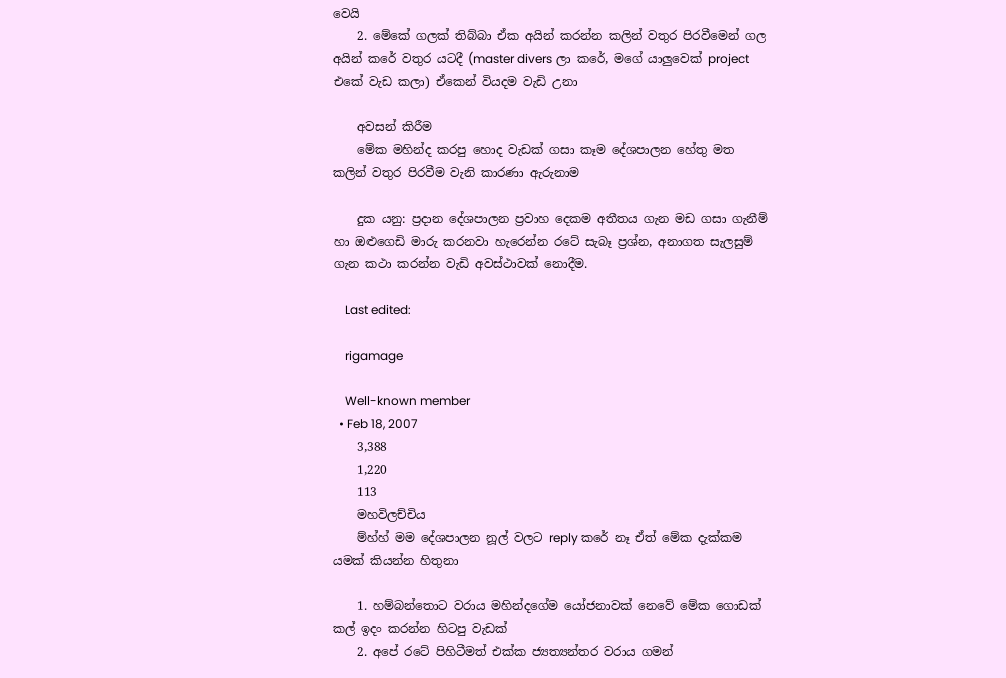වෙයි
    2. මේකේ ගලක් තිබ්බා ඒක අයින් කරන්න කලින් වතුර පිරවීමෙන් ගල අයින් කරේ වතුර යටදී (master divers ලා කරේ, මගේ යාලුවෙක් project එකේ වැඩ කලා) ඒකෙන් වියදම වැඩි උනා

    අවසන් කිරීම
    මේක මහින්ද කරපු හොද වැඩක් ගසා කෑම දේශපාලන හේතු මත කලින් වතුර පිරවීම වැනි කාරණා ඇරුනාම

    දුක යනු: ප්‍රදාන දේශපාලන ප්‍රවාහ දෙකම අතීතය ගැන මඩ ගසා ගැනීම් හා ඔළුගෙඩි මාරු කරනවා හැරෙන්න රටේ සැබෑ ප්‍රශ්න, අනාගත සැලසුම් ගැන කථා කරන්න වැඩි අවස්ථාවක් නොදීම.

    Last edited:

    rigamage

    Well-known member
  • Feb 18, 2007
    3,388
    1,220
    113
    මහවිලච්චිය
    ම්හ්හ් මම දේශපාලන නූල් වලට reply කරේ නෑ ඒත් මේක දැක්කම යමක් කියන්න හිතුනා

    1. හම්බන්තොට වරාය මහින්දගේම යෝජනාවක් නෙවේ මේක ගොඩක් කල් ඉදං කරන්න හිටපු වැඩක්
    2. අපේ රටේ පිහිටීමත් එක්ක ජ්‍යත්‍යන්තර වරාය ගමන්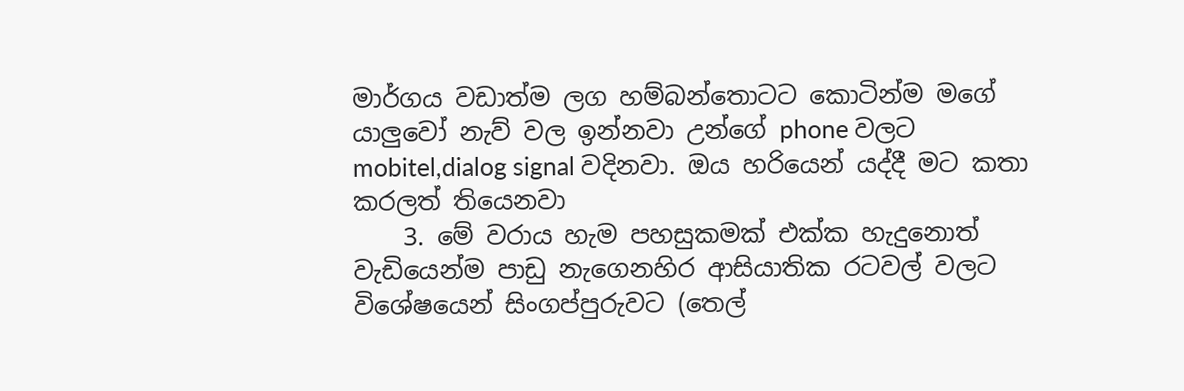මාර්ගය වඩාත්ම ලග හම්බන්තොටට කොටින්ම මගේ යාලුවෝ නැව් වල ඉන්නවා උන්ගේ phone වලට mobitel,dialog signal වදිනවා. ඔය හරියෙන් යද්දී මට කතා කරලත් තියෙනවා
    3. මේ වරාය හැම පහසුකමක් එක්ක හැදුනොත් වැඩියෙන්ම පාඩු නැගෙනහිර ආසියාතික රටවල් වලට විශේෂයෙන් සිංගප්පුරුවට (තෙල්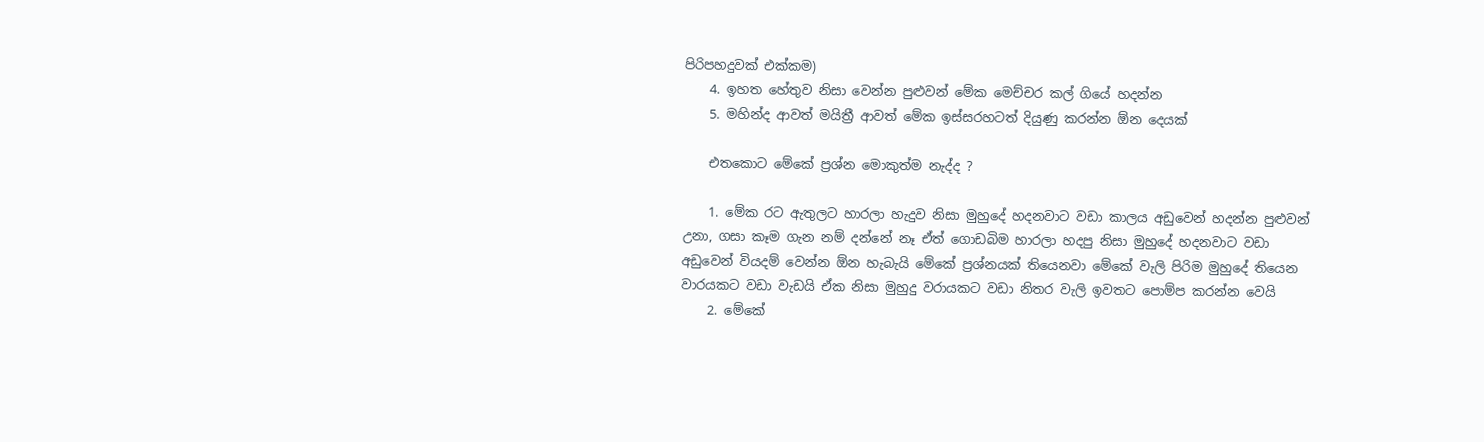පිරිපහදුවක් එක්කම)
    4. ඉහත හේතුව නිසා වෙන්න පුළුවන් මේක මෙච්චර කල් ගියේ හදන්න
    5. මහින්ද ආවත් මයිත්‍රී ආවත් මේක ඉස්සරහටත් දියුණු කරන්න ඕන දෙයක්

    එතකොට මේකේ ප්‍රශ්න මොකුත්ම නැද්ද ?

    1. මේක රට ඇතුලට හාරලා හැදුව නිසා මුහුදේ හදනවාට වඩා කාලය අඩුවෙන් හදන්න පුළුවන් උනා, ගසා කෑම ගැන නම් දන්නේ නෑ ඒත් ගොඩබිම හාරලා හදපු නිසා මුහුදේ හදනවාට වඩා අඩුවෙන් වියදම් වෙන්න ඕන හැබැයි මේකේ ප්‍රශ්නයක් තියෙනවා මේකේ වැලි පිරිම මුහුදේ තියෙන වාරයකට වඩා වැඩයි ඒක නිසා මුහුදු වරායකට වඩා නිතර වැලි ඉවතට පොම්ප කරන්න වෙයි
    2. මේකේ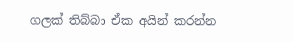ගලක් තිබ්බා ඒක අයින් කරන්න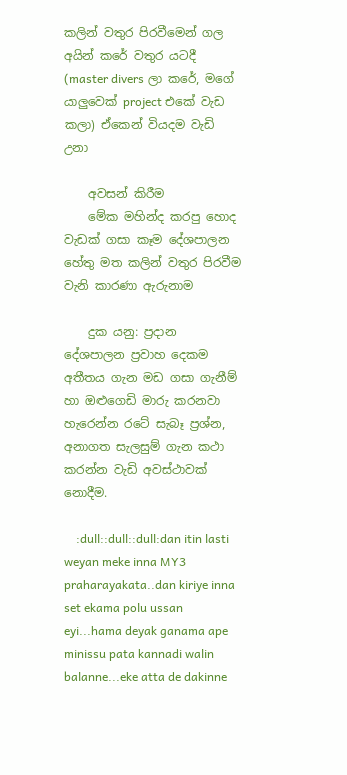කලින් වතුර පිරවීමෙන් ගල අයින් කරේ වතුර යටදී (master divers ලා කරේ, මගේ යාලුවෙක් project එකේ වැඩ කලා) ඒකෙන් වියදම වැඩි උනා

    අවසන් කිරීම
    මේක මහින්ද කරපු හොද වැඩක් ගසා කෑම දේශපාලන හේතු මත කලින් වතුර පිරවීම වැනි කාරණා ඇරුනාම

    දුක යනු: ප්‍රදාන දේශපාලන ප්‍රවාහ දෙකම අතීතය ගැන මඩ ගසා ගැනීම් හා ඔළුගෙඩි මාරු කරනවා හැරෙන්න රටේ සැබෑ ප්‍රශ්න, අනාගත සැලසුම් ගැන කථා කරන්න වැඩි අවස්ථාවක් නොදීම.

    :dull::dull::dull:dan itin lasti weyan meke inna MY3 praharayakata..dan kiriye inna set ekama polu ussan eyi...hama deyak ganama ape minissu pata kannadi walin balanne...eke atta de dakinne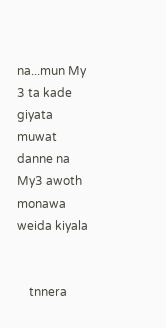na...mun My 3 ta kade giyata muwat danne na My3 awoth monawa weida kiyala


    tnnera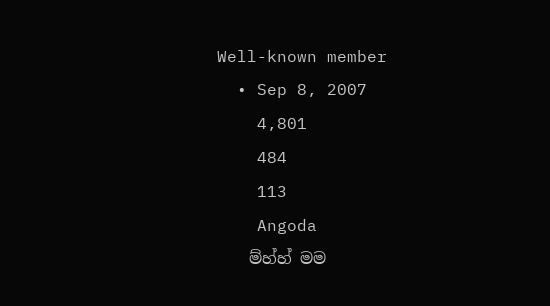Well-known member
  • Sep 8, 2007
    4,801
    484
    113
    Angoda
    ම්හ්හ් මම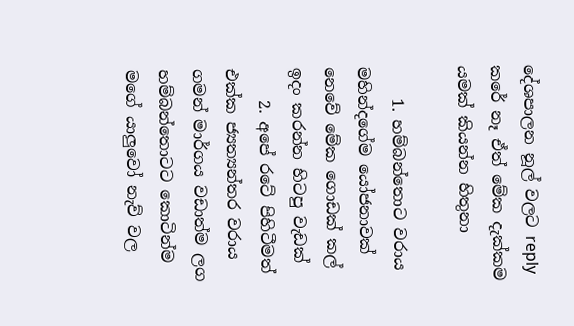දේශපාලන නූල් වලට reply කරේ නෑ ඒත් මේක දැක්කම යමක් කියන්න හිතුනා

    1. හම්බන්තොට වරාය මහින්දගේම යෝජනාවක් නෙවේ මේක ගොඩක් කල් ඉදං කරන්න හිටපු වැඩක්
    2. අපේ රටේ පිහිටීමත් එක්ක ජ්‍යත්‍යන්තර වරාය ගමන් මාර්ගය වඩාත්ම ලග හම්බන්තොටට කොටින්ම මගේ යාලුවෝ නැව් වල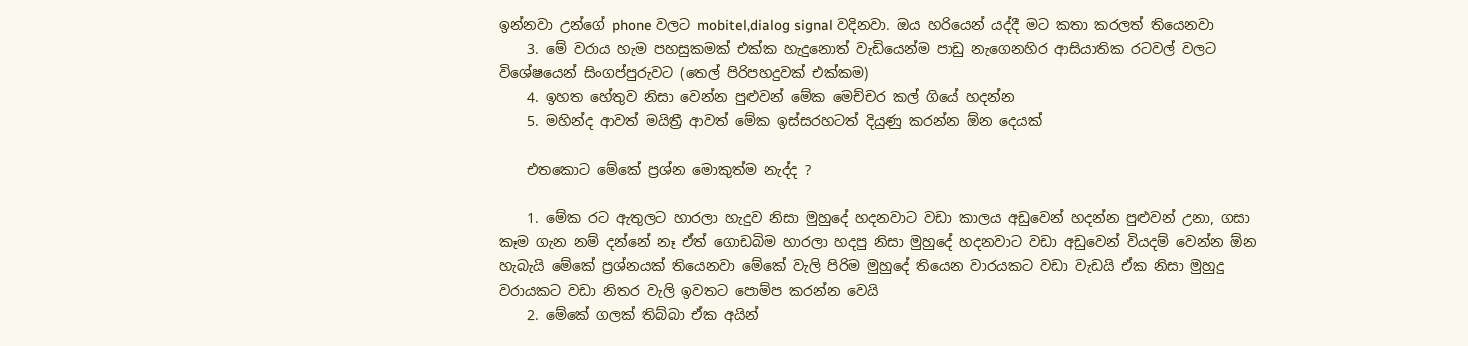ඉන්නවා උන්ගේ phone වලට mobitel,dialog signal වදිනවා. ඔය හරියෙන් යද්දී මට කතා කරලත් තියෙනවා
    3. මේ වරාය හැම පහසුකමක් එක්ක හැදුනොත් වැඩියෙන්ම පාඩු නැගෙනහිර ආසියාතික රටවල් වලට විශේෂයෙන් සිංගප්පුරුවට (තෙල් පිරිපහදුවක් එක්කම)
    4. ඉහත හේතුව නිසා වෙන්න පුළුවන් මේක මෙච්චර කල් ගියේ හදන්න
    5. මහින්ද ආවත් මයිත්‍රී ආවත් මේක ඉස්සරහටත් දියුණු කරන්න ඕන දෙයක්

    එතකොට මේකේ ප්‍රශ්න මොකුත්ම නැද්ද ?

    1. මේක රට ඇතුලට හාරලා හැදුව නිසා මුහුදේ හදනවාට වඩා කාලය අඩුවෙන් හදන්න පුළුවන් උනා, ගසා කෑම ගැන නම් දන්නේ නෑ ඒත් ගොඩබිම හාරලා හදපු නිසා මුහුදේ හදනවාට වඩා අඩුවෙන් වියදම් වෙන්න ඕන හැබැයි මේකේ ප්‍රශ්නයක් තියෙනවා මේකේ වැලි පිරිම මුහුදේ තියෙන වාරයකට වඩා වැඩයි ඒක නිසා මුහුදු වරායකට වඩා නිතර වැලි ඉවතට පොම්ප කරන්න වෙයි
    2. මේකේ ගලක් තිබ්බා ඒක අයින්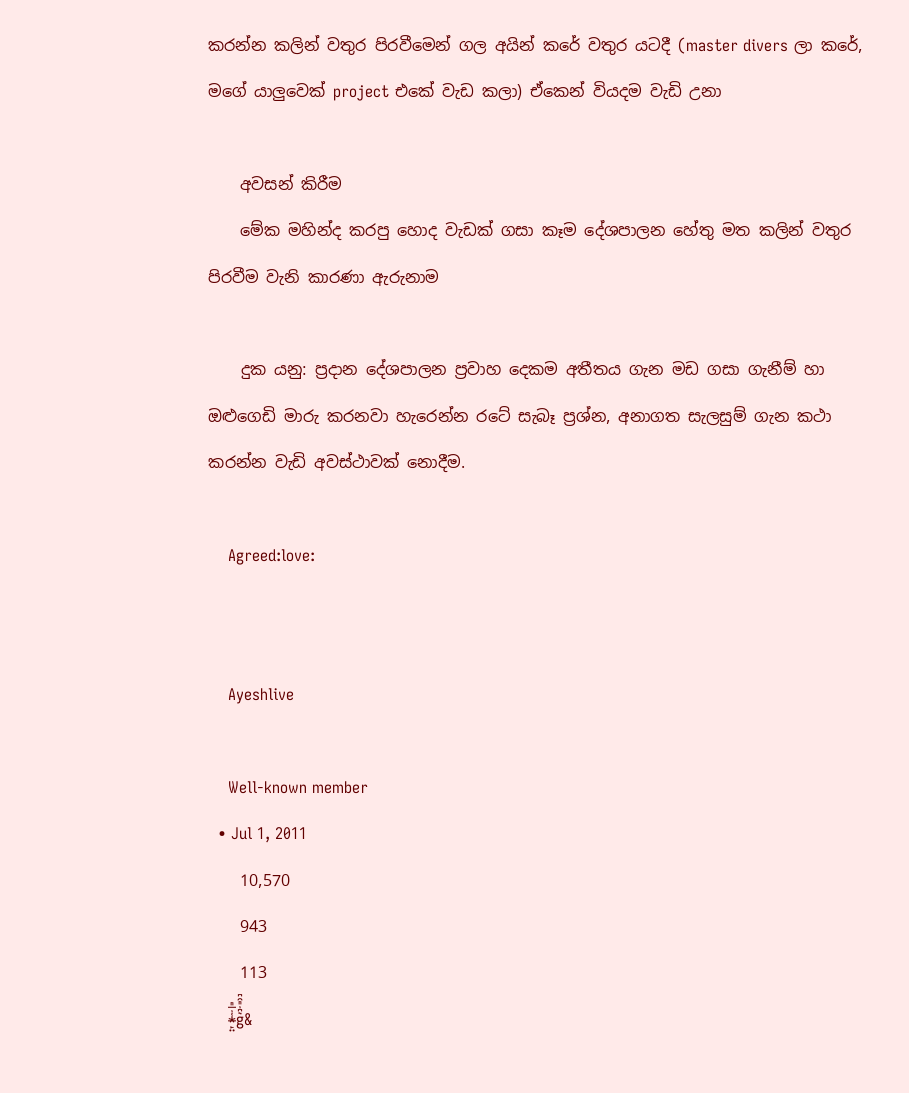කරන්න කලින් වතුර පිරවීමෙන් ගල අයින් කරේ වතුර යටදී (master divers ලා කරේ, මගේ යාලුවෙක් project එකේ වැඩ කලා) ඒකෙන් වියදම වැඩි උනා

    අවසන් කිරීම
    මේක මහින්ද කරපු හොද වැඩක් ගසා කෑම දේශපාලන හේතු මත කලින් වතුර පිරවීම වැනි කාරණා ඇරුනාම

    දුක යනු: ප්‍රදාන දේශපාලන ප්‍රවාහ දෙකම අතීතය ගැන මඩ ගසා ගැනීම් හා ඔළුගෙඩි මාරු කරනවා හැරෙන්න රටේ සැබෑ ප්‍රශ්න, අනාගත සැලසුම් ගැන කථා කරන්න වැඩි අවස්ථාවක් නොදීම.

    Agreed:love:


    Ayeshlive

    Well-known member
  • Jul 1, 2011
    10,570
    943
    113
    *̶̙̤͑̾̅ͫg͛͆̾ͫ̑͆&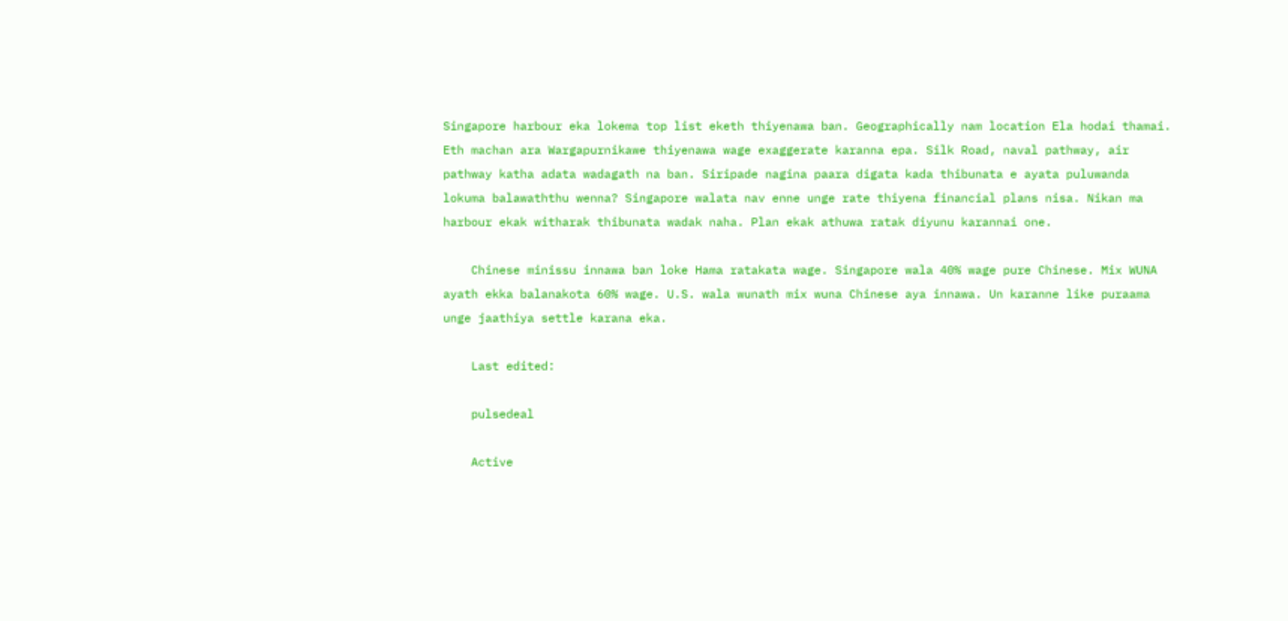Singapore harbour eka lokema top list eketh thiyenawa ban. Geographically nam location Ela hodai thamai. Eth machan ara Wargapurnikawe thiyenawa wage exaggerate karanna epa. Silk Road, naval pathway, air pathway katha adata wadagath na ban. Siripade nagina paara digata kada thibunata e ayata puluwanda lokuma balawaththu wenna? Singapore walata nav enne unge rate thiyena financial plans nisa. Nikan ma harbour ekak witharak thibunata wadak naha. Plan ekak athuwa ratak diyunu karannai one.

    Chinese minissu innawa ban loke Hama ratakata wage. Singapore wala 40% wage pure Chinese. Mix WUNA ayath ekka balanakota 60% wage. U.S. wala wunath mix wuna Chinese aya innawa. Un karanne like puraama unge jaathiya settle karana eka.

    Last edited:

    pulsedeal

    Active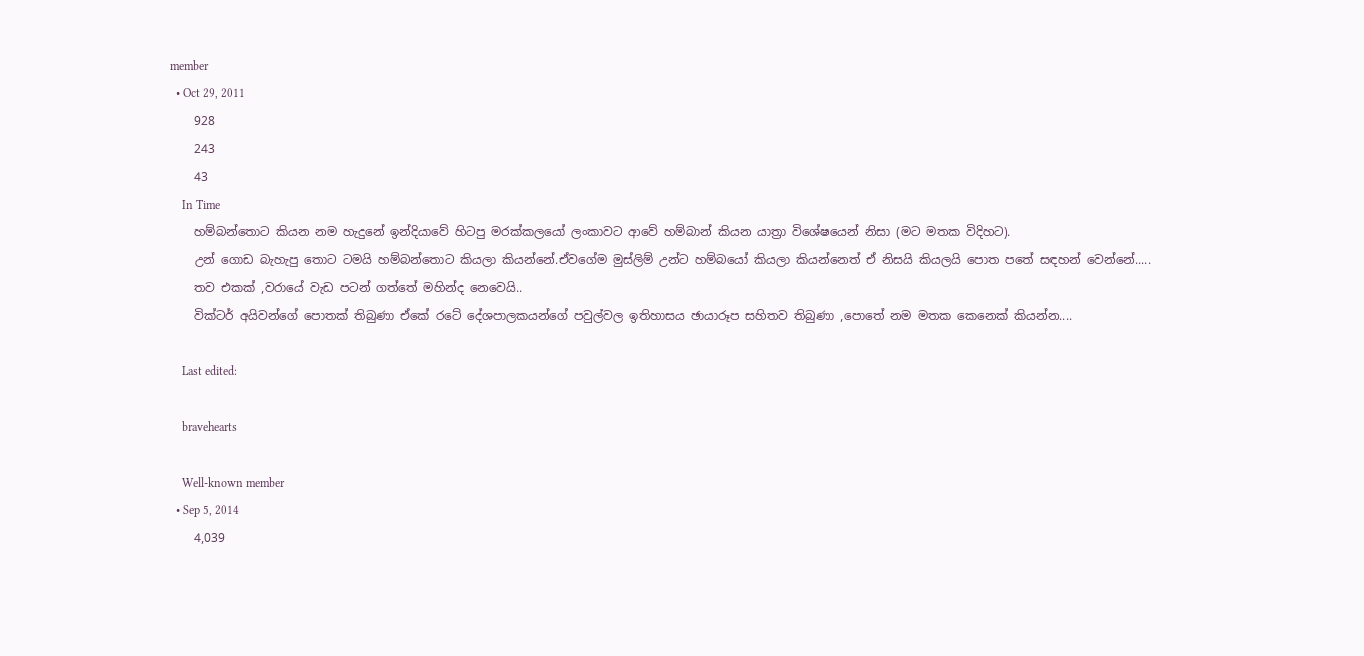member
  • Oct 29, 2011
    928
    243
    43
    In Time
    හම්බන්තොට කියන නම හැදුනේ ඉන්දියාවේ හිටපු මරක්කලයෝ ලංකාවට ආවේ හම්බාන් කියන යාත්‍රා විශේෂයෙන් නිසා (මට මතක විදිහට).
    උන් ගොඩ බැහැපු තොට ටමයි හම්බන්තොට කියලා කියන්නේ.ඒවගේම මුස්ලිම් උන්ට හම්බයෝ කියලා කියන්නෙත් ඒ නිසයි කියලයි පොත පතේ සඳහන් වෙන්නේ.....
    තව එකක් ,වරායේ වැඩ පටන් ගත්තේ මහින්ද නෙවෙයි..
    වික්ටර් අයිවන්ගේ පොතක් තිබුණා ඒකේ රටේ දේශපාලකයන්ගේ පවුල්වල ඉතිහාසය ඡායාරූප සහිතව තිබුණා ,පොතේ නම මතක කෙනෙක් කියන්න....

    Last edited:

    bravehearts

    Well-known member
  • Sep 5, 2014
    4,039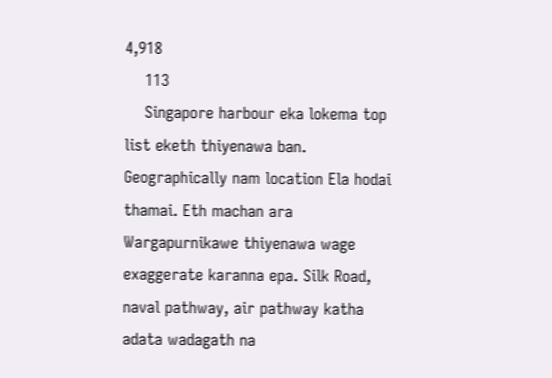4,918
    113
    Singapore harbour eka lokema top list eketh thiyenawa ban. Geographically nam location Ela hodai thamai. Eth machan ara Wargapurnikawe thiyenawa wage exaggerate karanna epa. Silk Road, naval pathway, air pathway katha adata wadagath na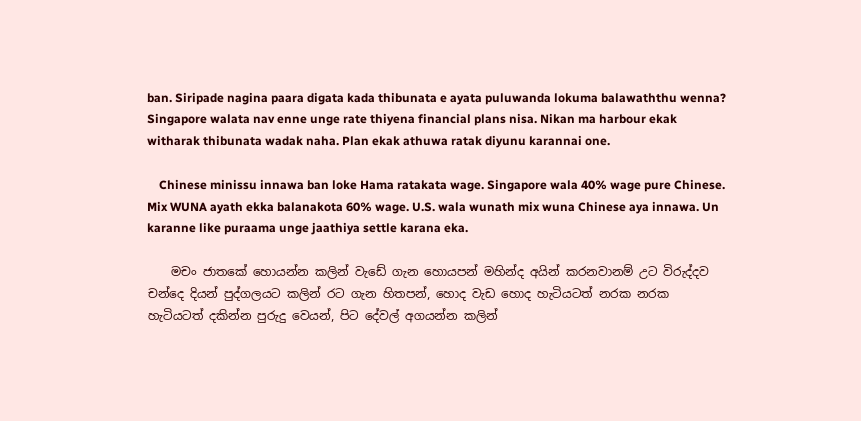ban. Siripade nagina paara digata kada thibunata e ayata puluwanda lokuma balawaththu wenna? Singapore walata nav enne unge rate thiyena financial plans nisa. Nikan ma harbour ekak witharak thibunata wadak naha. Plan ekak athuwa ratak diyunu karannai one.

    Chinese minissu innawa ban loke Hama ratakata wage. Singapore wala 40% wage pure Chinese. Mix WUNA ayath ekka balanakota 60% wage. U.S. wala wunath mix wuna Chinese aya innawa. Un karanne like puraama unge jaathiya settle karana eka.

    මචං ජාතකේ හොයන්න කලින් වැඩේ ගැන හොයපන් මහින්ද අයින් කරනවානම් උට විරුද්දව චන්දෙ දියන් පුද්ගලයට කලින් රට ගැන හිතපන්, හොද වැඩ හොද හැටියටත් නරක නරක හැටියටත් දකින්න පුරුදු වෙයන්, පිට දේවල් අගයන්න කලින්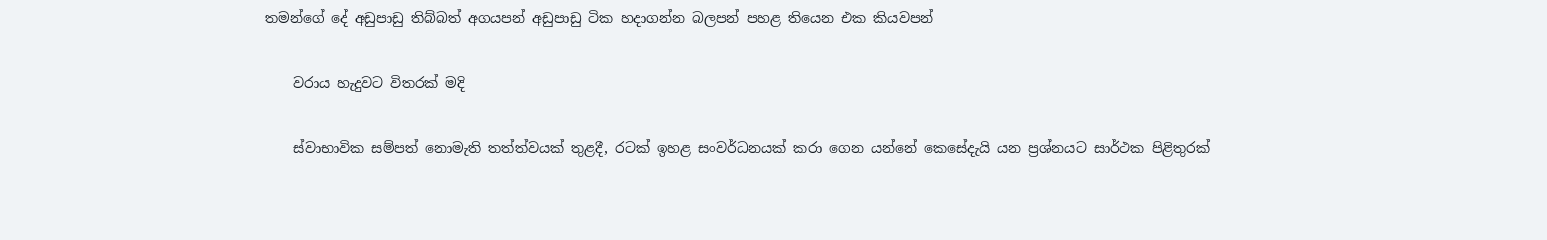තමන්ගේ දේ අඩුපාඩු තිබ්බත් අගයපන් අඩුපාඩු ටික හදාගන්න බලපන් පහළ තියෙන එක කියවපන්

    වරාය හැදුවට විතරක්‌ මදි

    ස්‌වාභාවික සම්පත් නොමැති තත්ත්වයක්‌ තුළදී, රටක්‌ ඉහළ සංවර්ධනයක්‌ කරා ගෙන යන්නේ කෙසේදැයි යන ප්‍රශ්නයට සාර්ථක පිළිතුරක්‌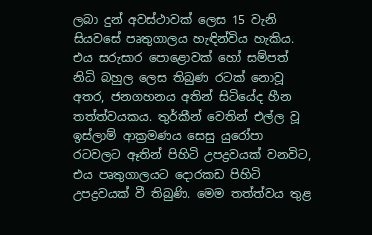ලබා දුන් අවස්‌ථාවක්‌ ලෙස 15 වැනි සියවසේ පෘතුගාලය හැඳින්විය හැකිය. එය සරුසාර පොළොවක්‌ හෝ සම්පත් නිධි බහුල ලෙස තිබුණ රටක්‌ නොවූ අතර, ජනගහනය අතින් සිටියේද හීන තත්ත්වයකය. තුර්කීන් වෙතින් එල්ල වූ ඉස්‌ලාම් ආක්‍රමණය සෙසු යුරෝපා රටවලට ඈතින් පිහිටි උපද්‍රවයක්‌ වනවිට, එය පෘතුගාලයට දොරකඩ පිහිටි උපද්‍රවයක්‌ වී තිබුණි. මෙම තත්ත්වය තුළ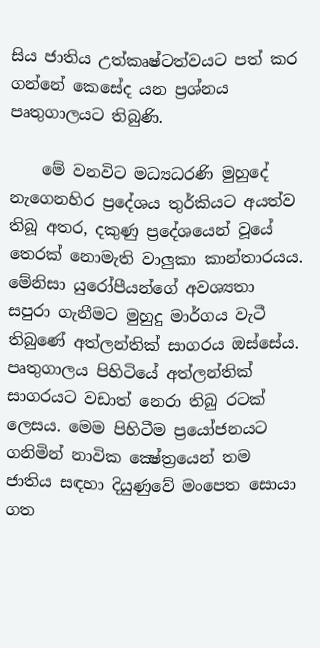සිය ජාතිය උත්කෘෂ්ටත්වයට පත් කර ගන්නේ කෙසේද යන ප්‍රශ්නය පෘතුගාලයට තිබුණි.

    මේ වනවිට මධ්‍යධරණි මුහුදේ නැගෙනහිර ප්‍රදේශය තුර්කියට අයත්ව තිබූ අතර, දකුණු ප්‍රදේශයෙන් වූයේ තෙරක්‌ නොමැති වාලුකා කාන්තාරයය. මේනිසා යුරෝපීයන්ගේ අවශ්‍යතා සපුරා ගැනීමට මුහුදු මාර්ගය වැටී තිබුණේ අත්ලන්තික්‌ සාගරය ඔස්‌සේය. පෘතුගාලය පිහිටියේ අත්ලන්තික්‌ සාගරයට වඩාත් නෙරා තිබු රටක්‌ ලෙසය. මෙම පිහිටීම ප්‍රයෝජනයට ගනිමින් නාවික ක්‍ෂේත්‍රයෙන් තම ජාතිය සඳහා දියුණුවේ මංපෙත සොයා ගත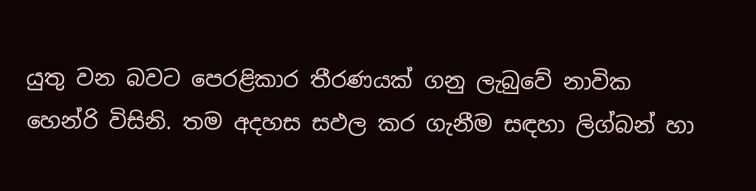යුතු වන බවට පෙරළිකාර තීරණයක්‌ ගනු ලැබුවේ නාවික හෙන්රි විසිනි. තම අදහස සඵල කර ගැනීම සඳහා ලිග්බන් හා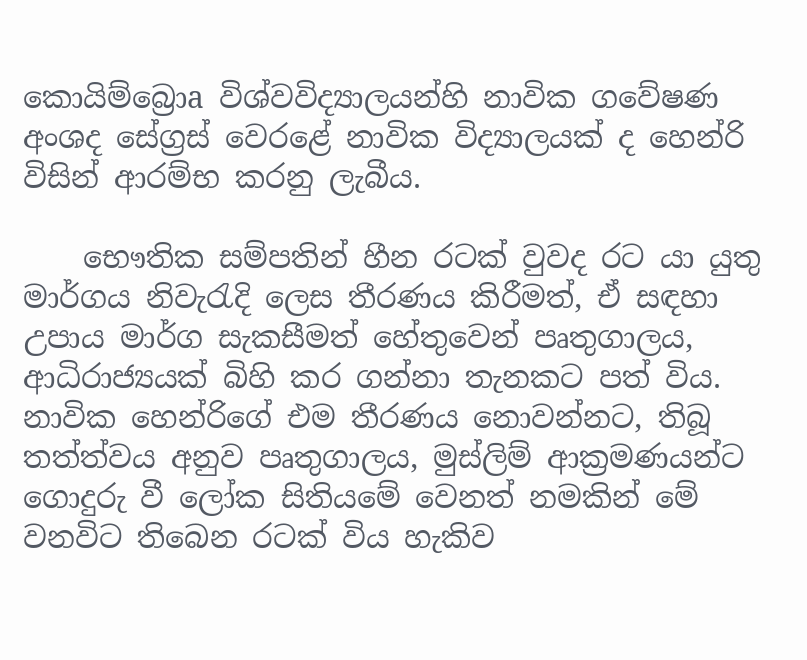කොයිම්බ්‍රොa විශ්වවිද්‍යාලයන්හි නාවික ගවේෂණ අංශද සේග්‍රස්‌ වෙරළේ නාවික විද්‍යාලයක්‌ ද හෙන්රි විසින් ආරම්භ කරනු ලැබීය.

    භෞතික සම්පතින් හීන රටක්‌ වුවද රට යා යුතු මාර්ගය නිවැරැදි ලෙස තීරණය කිරීමත්, ඒ සඳහා උපාය මාර්ග සැකසීමත් හේතුවෙන් පෘතුගාලය, ආධිරාජ්‍යයක්‌ බිහි කර ගන්නා තැනකට පත් විය. නාවික හෙන්රිගේ එම තීරණය නොවන්නට, තිබූ තත්ත්වය අනුව පෘතුගාලය, මුස්‌ලිම් ආක්‍රමණයන්ට ගොදුරු වී ලෝක සිතියමේ වෙනත් නමකින් මේ වනවිට තිබෙන රටක්‌ විය හැකිව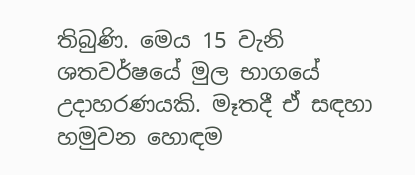තිබුණි. මෙය 15 වැනි ශතවර්ෂයේ මුල භාගයේ උදාහරණයකි. මෑතදී ඒ සඳහා හමුවන හොඳම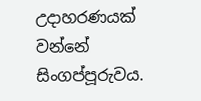උදාහරණයක්‌ වන්නේ සිංගප්පූරුවය.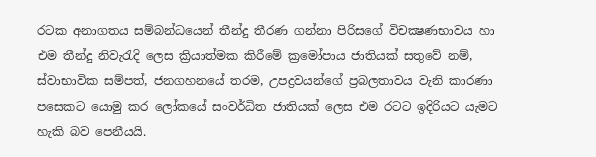රටක අනාගතය සම්බන්ධයෙන් තීන්දු තීරණ ගන්නා පිරිසගේ විචක්‍ෂණභාවය හා එම තීන්දු නිවැරැදි ලෙස ක්‍රියාත්මක කිරීමේ ක්‍රමෝපාය ජාතියක්‌ සතුවේ නම්, ස්‌වාභාවික සම්පත්, ජනගහනයේ තරම, උපද්‍රවයන්ගේ ප්‍රබලතාවය වැනි කාරණා පසෙකට යොමු කර ලෝකයේ සංවර්ධිත ජාතියක්‌ ලෙස එම රටට ඉදිරියට යැමට හැකි බව පෙනීයයි.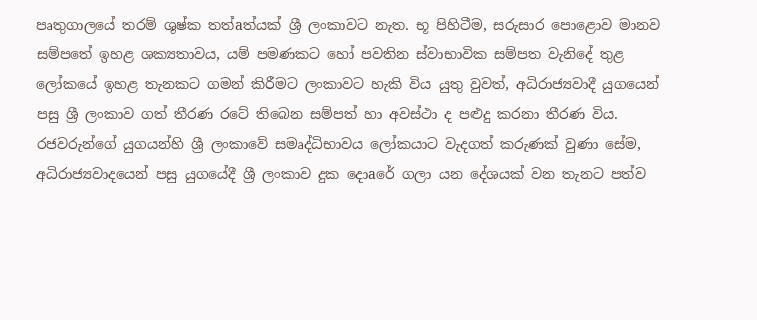පෘතුගාලයේ තරම් ශුෂ්ක තත්aත්යක්‌ ශ්‍රී ලංකාවට නැත. භූ පිහිටීම, සරුසාර පොළොව මානව සම්පතේ ඉහළ ශක්‍යතාවය, යම් පමණකට හෝ පවතින ස්‌වාභාවික සම්පත වැනිදේ තුළ ලෝකයේ ඉහළ තැනකට ගමන් කිරීමට ලංකාවට හැකි විය යුතු වුවත්, අධිරාජ්‍යවාදී යුගයෙන් පසු ශ්‍රී ලංකාව ගත් තීරණ රටේ තිබෙන සම්පත් හා අවස්‌ථා ද පළුදු කරනා තීරණ විය. රජවරුන්ගේ යුගයන්හි ශ්‍රී ලංකාවේ සමෘද්ධිභාවය ලෝකයාට වැදගත් කරුණක්‌ වුණා සේම, අධිරාජ්‍යවාදයෙන් පසු යුගයේදී ශ්‍රී ලංකාව දුක දොaරේ ගලා යන දේශයක්‌ වන තැනට පත්ව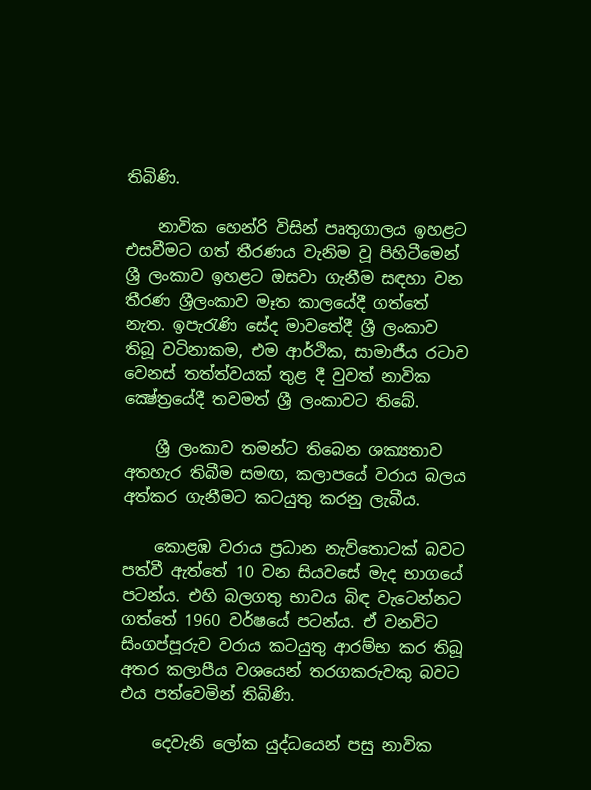තිබිණි.

    නාවික හෙන්රි විසින් පෘතුගාලය ඉහළට එසවීමට ගත් තීරණය වැනිම වූ පිහිටීමෙන් ශ්‍රී ලංකාව ඉහළට ඔසවා ගැනීම සඳහා වන තීරණ ශ්‍රීලංකාව මෑත කාලයේදී ගත්තේ නැත. ඉපැරැණි සේද මාවතේදී ශ්‍රී ලංකාව තිබූ වටිනාකම, එම ආර්ථික, සාමාජීය රටාව වෙනස්‌ තත්ත්වයක්‌ තුළ දී වුවත් නාවික ක්‍ෂේත්‍රයේදී තවමත් ශ්‍රී ලංකාවට තිබේ.

    ශ්‍රී ලංකාව තමන්ට තිබෙන ශක්‍යතාව අතහැර තිබීම සමඟ, කලාපයේ වරාය බලය අත්කර ගැනීමට කටයුතු කරනු ලැබීය.

    කොළඹ වරාය ප්‍රධාන නැව්තොටක්‌ බවට පත්වී ඇත්තේ 10 වන සියවසේ මැද භාගයේ පටන්ය. එහි බලගතු භාවය බිඳ වැටෙන්නට ගත්තේ 1960 වර්ෂයේ පටන්ය. ඒ වනවිට සිංගප්පූරුව වරාය කටයුතු ආරම්භ කර තිබූ අතර කලාපීය වශයෙන් තරගකරුවකු බවට එය පත්වෙමින් තිබිණි.

    දෙවැනි ලෝක යුද්ධයෙන් පසු නාවික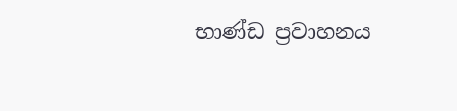භාණ්‌ඩ ප්‍රවාහනය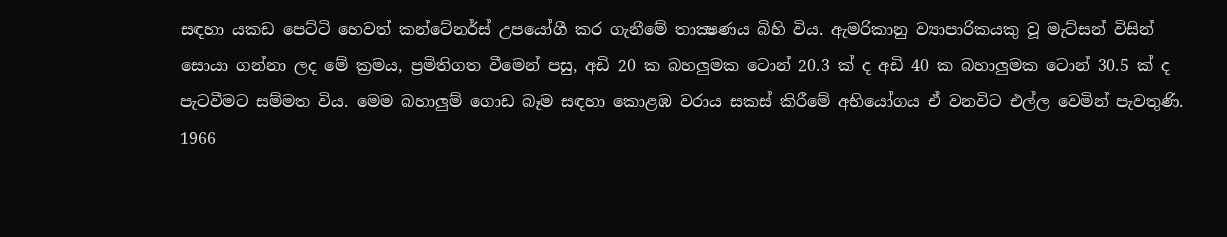සඳහා යකඩ පෙට්‌ටි හෙවත් කන්ටේනර්ස්‌ උපයෝගී කර ගැනීමේ තාක්‍ෂණය බිහි විය. ඇමරිකානු ව්‍යාපාරිකයකු වූ මැට්‌සන් විසින් සොයා ගන්නා ලද මේ ක්‍රමය, ප්‍රමිතිගත වීමෙන් පසු, අඩි 20 ක බහලුමක ටොන් 20.3 ක්‌ ද අඩි 40 ක බහාලුමක ටොන් 30.5 ක්‌ ද පැටවීමට සම්මත විය. මෙම බහාලුම් ගොඩ බෑම සඳහා කොළඹ වරාය සකස්‌ කිරීමේ අභියෝගය ඒ වනවිට එල්ල වෙමින් පැවතුණි. 1966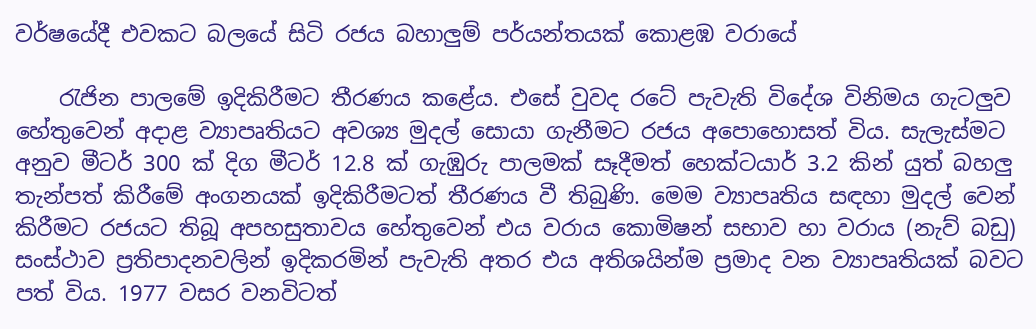වර්ෂයේදී එවකට බලයේ සිටි රජය බහාලුම් පර්යන්තයක්‌ කොළඹ වරායේ

    රැජින පාලමේ ඉදිකිරීමට තීරණය කළේය. එසේ වුවද රටේ පැවැති විදේශ විනිමය ගැටලුව හේතුවෙන් අදාළ ව්‍යාපෘතියට අවශ්‍ය මුදල් සොයා ගැනීමට රජය අපොහොසත් විය. සැලැස්‌මට අනුව මීටර් 300 ක්‌ දිග මීටර් 12.8 ක්‌ ගැඹුරු පාලමක්‌ සෑදීමත් හෙක්‌ටයාර් 3.2 කින් යුත් බහලු තැන්පත් කිරීමේ අංගනයක්‌ ඉදිකිරීමටත් තීරණය වී තිබුණි. මෙම ව්‍යාපෘතිය සඳහා මුදල් වෙන් කිරීමට රජයට තිබූ අපහසුතාවය හේතුවෙන් එය වරාය කොමිෂන් සභාව හා වරාය (නැව් බඩු) සංස්‌ථාව ප්‍රතිපාදනවලින් ඉදිකරමින් පැවැති අතර එය අතිශයින්ම ප්‍රමාද වන ව්‍යාපෘතියක්‌ බවට පත් විය. 1977 වසර වනවිටත්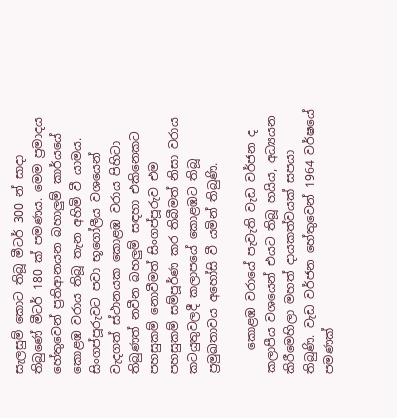සැලසුම් කොට තිබූ මීටර් 300 න් සාදා තිබුණේ මීටර් 180 ක්‌ පමණය. මෙම ප්‍රමාදය හේතුවෙන් ප්‍රතිආනයන බහාලුම් කාර්යයේ කොළඹ වරාය තිබූ තැන අහිමි වී යාමය. සිංගප්පූරුවට පවා භූගෝලීය වශයෙන් වැදගත් ස්‌ථානයක කොළඹ වරාය පිහිටා තිබුණත් නවීන බහලුම් සඳහා එකිනෙකට පහසුකම් නොවීමත් සිංගප්පූරුව එම පහසුකම් සම්පූර්ණ කර තිබීමත් නිසා වරාය කටයුතුවලදී කලාපයේ කොළඹට තිබූ ප්‍රමුඛතාවය අහෝසි වී යමින් තිබුණි.

    කොළඹ වරායේ පැවැති වැඩ වර්ජන ද කලාපීය වශයෙන් එයට තිබූ හයිය, අධ්‍යයන කිරීමෙහිලා මහත් දායකත්වයක්‌ සපයා තිබුණි. වැඩ වර්ජන හේතුවෙන් 1964 වර්ෂයේ පමණක්‌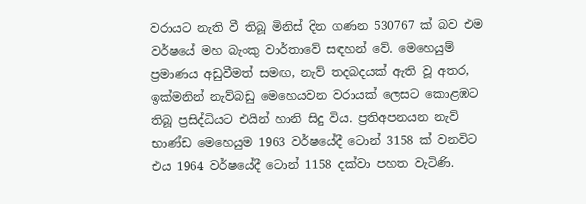වරායට නැති වී තිබූ මිනිස්‌ දින ගණන 530767 ක්‌ බව එම වර්ෂයේ මහ බැංකු වාර්තාවේ සඳහන් වේ. මෙහෙයුම් ප්‍රමාණය අඩුවීමත් සමඟ, නැව් තදබදයක්‌ ඇති වූ අතර, ඉක්‌මනින් නැව්බඩු මෙහෙයවන වරායක්‌ ලෙසට කොළඹට තිබූ ප්‍රසිද්ධියට එයින් හානි සිදු විය. ප්‍රතිඅපනයන නැව් භාණ්‌ඩ මෙහෙයුම 1963 වර්ෂයේදී ටොන් 3158 ක්‌ වනවිට එය 1964 වර්ෂයේදී ටොන් 1158 දක්‌වා පහත වැටිණි.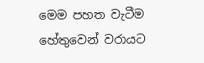මෙම පහත වැටීම හේතුවෙන් වරායට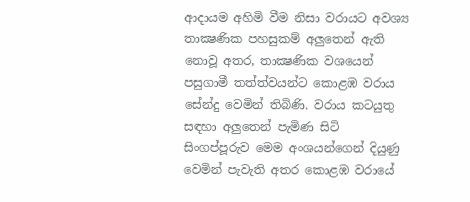ආදායම අහිමි වීම නිසා වරායට අවශ්‍ය තාක්‍ෂණික පහසුකම් අලුතෙන් ඇති නොවූ අතර, තාක්‍ෂණික වශයෙන් පසුගාමී තත්ත්වයන්ට කොළඹ වරාය සේන්දු වෙමින් තිබිණි. වරාය කටයුතු සඳහා අලුතෙන් පැමිණ සිටි සිංගප්පූරුව මෙම අංශයන්ගෙන් දියුණු වෙමින් පැවැති අතර කොළඹ වරායේ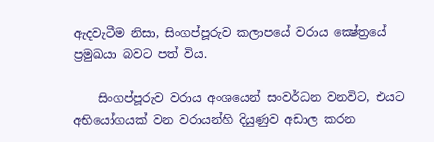ඇදවැටීම නිසා, සිංගප්පූරුව කලාපයේ වරාය ක්‍ෂේත්‍රයේ ප්‍රමුඛයා බවට පත් විය.

    සිංගප්පූරුව වරාය අංශයෙන් සංවර්ධන වනවිට, එයට අභියෝගයක්‌ වන වරායන්හි දියුණුව අඩාල කරන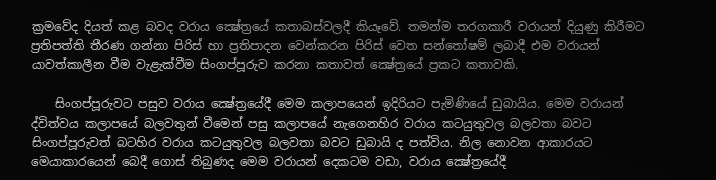ක්‍රමවේද දියත් කළ බවද වරාය ක්‍ෂේත්‍රයේ කතාබස්‌වලදී කියෑවේ. තමන්ම තරගකාරී වරායන් දියුණු කිරීමට ප්‍රතිපත්ති තීරණ ගන්නා පිරිස්‌ හා ප්‍රතිපාදන වෙන්කරන පිරිස්‌ වෙත සන්තෝෂම් ලබාදී එම වරායන් යාවත්කාලීන වීම වැළැක්‌වීම සිංගප්පූරුව කරනා කතාවත් ක්‍ෂේත්‍රයේ ප්‍රකට කතාවකි.

    සිංගප්පූරුවට පසුව වරාය ක්‍ෂේත්‍රයේදී මෙම කලාපයෙන් ඉදිරියට පැමිණියේ ඩුබායිය. මෙම වරායන් ද්විත්වය කලාපයේ බලවතුන් වීමෙන් පසු කලාපයේ නැගෙනහිර වරාය කටයුතුවල බලවතා බවට සිංගප්පූරුවත් බටහිර වරාය කටයුතුවල බලවතා බවට ඩුබායි ද පත්විය. නිල නොවන ආකාරයට මෙයාකාරයෙන් බෙදී ගොස්‌ තිබුණද මෙම වරායන් දෙකටම වඩා, වරාය ක්‍ෂේත්‍රයේදී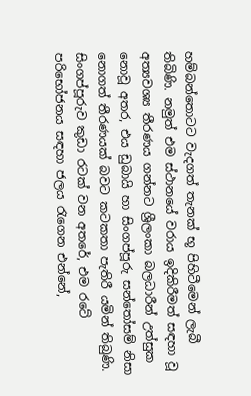හම්බන්තොටට වැදගත් තැනක්‌ භූ පිහිටීමෙන් ලැබී තිබිණි. නමුත් එම ස්‌ථානයේ වරාය ඉදිකිරීමත් සඳහා වූ අත්‍යවශ්‍ය තීරණය ගන්නට ශ්‍රීලංකා බලධාරීන් උත්සුක නොවූ අතර, එය ඩුබායි හා සිංගප්පූරු සන්තෝසම් නිසා නොගත් තීරණයක්‌ බවට කටකතා පැතිරී යමින් තිබුණි. සිංගප්පූරුව කුඩා රටක්‌ වන අතරේ, එම රටේ පරිභෝජනය සඳහා ජලය රැගෙන එන්නේ,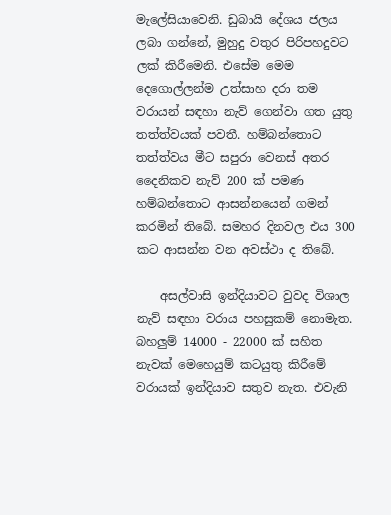මැලේසියාවෙනි. ඩුබායි දේශය ජලය ලබා ගන්නේ, මුහුදු වතුර පිරිපහදුවට ලක්‌ කිරීමෙනි. එසේම මෙම දෙගොල්ලන්ම උත්සාහ දරා තම වරායන් සඳහා නැව් ගෙන්වා ගත යුතු තත්ත්වයක්‌ පවතී. හම්බන්තොට තත්ත්වය මීට සපුරා වෙනස්‌ අතර දෛනිකව නැව් 200 ක්‌ පමණ හම්බන්තොට ආසන්නයෙන් ගමන් කරමින් තිබේ. සමහර දිනවල එය 300 කට ආසන්න වන අවස්‌ථා ද තිබේ.

    අසල්වාසි ඉන්දියාවට වුවද විශාල නැව් සඳහා වරාය පහසුකම් නොමැත. බහලුම් 14000 - 22000 ක්‌ සහිත නැවක්‌ මෙහෙයුම් කටයුතු කිරීමේ වරායක්‌ ඉන්දියාව සතුව නැත. එවැනි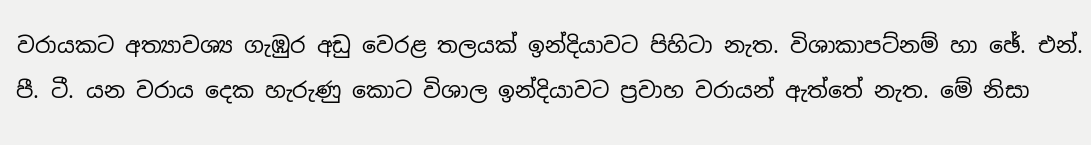වරායකට අත්‍යාවශ්‍ය ගැඹුර අඩු වෙරළ තලයක්‌ ඉන්දියාවට පිහිටා නැත. විශාකාපට්‌නම් හා ඡේ. එන්. පී. ටී. යන වරාය දෙක හැරුණු කොට විශාල ඉන්දියාවට ප්‍රවාහ වරායන් ඇත්තේ නැත. මේ නිසා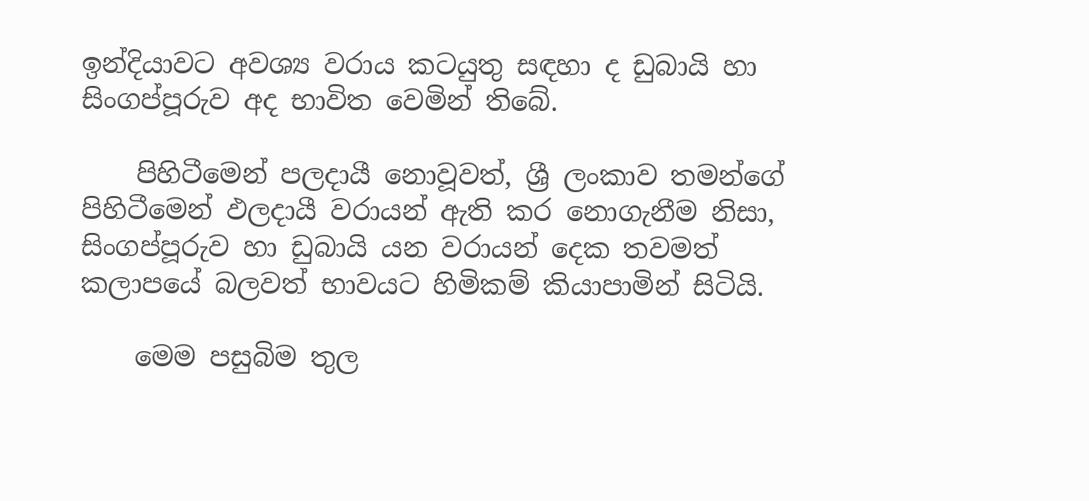ඉන්දියාවට අවශ්‍ය වරාය කටයුතු සඳහා ද ඩුබායි හා සිංගප්පූරුව අද භාවිත වෙමින් තිබේ.

    පිහිටීමෙන් පලදායී නොවූවත්, ශ්‍රී ලංකාව තමන්ගේ පිහිටීමෙන් ඵලදායී වරායන් ඇති කර නොගැනීම නිසා, සිංගප්පූරුව හා ඩුබායි යන වරායන් දෙක තවමත් කලාපයේ බලවත් භාවයට හිමිකම් කියාපාමින් සිටියි.

    මෙම පසුබිම තුල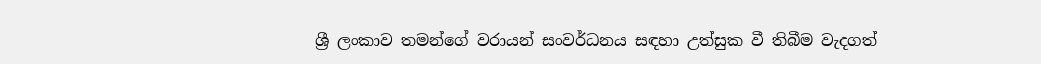ශ්‍රී ලංකාව තමන්ගේ වරායන් සංවර්ධනය සඳහා උත්සුක වී තිබීම වැදගත්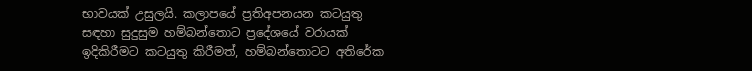භාවයක්‌ උසුලයි. කලාපයේ ප්‍රතිඅපනයන කටයුතු සඳහා සුදුසුම හම්බන්තොට ප්‍රදේශයේ වරායක්‌ ඉදිකිරීමට කටයුතු කිරීමත්, හම්බන්තොටට අතිරේක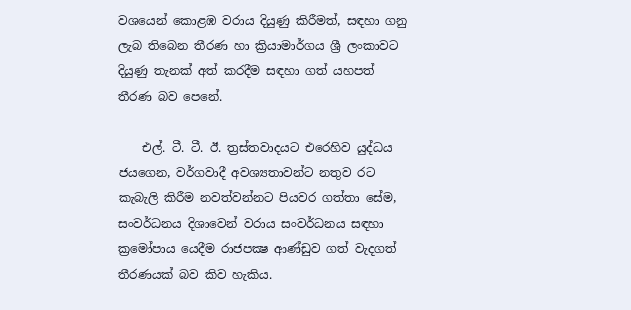වශයෙන් කොළඹ වරාය දියුණු කිරීමත්, සඳහා ගනු ලැබ තිබෙන තීරණ හා ක්‍රියාමාර්ගය ශ්‍රී ලංකාවට දියුණු තැනක්‌ අත් කරදීම සඳහා ගත් යහපත් තීරණ බව පෙනේ.

    එල්. ටී. ටී. ඊ. ත්‍රස්‌තවාදයට එරෙහිව යුද්ධය ජයගෙන, වර්ගවාදී අවශ්‍යතාවන්ට නතුව රට කැබැලි කිරීම නවත්වන්නට පියවර ගත්තා සේම, සංවර්ධනය දිශාවෙන් වරාය සංවර්ධනය සඳහා ක්‍රමෝපාය යෙදීම රාජපක්‍ෂ ආණ්‌ඩුව ගත් වැදගත් තීරණයක්‌ බව කිව හැකිය.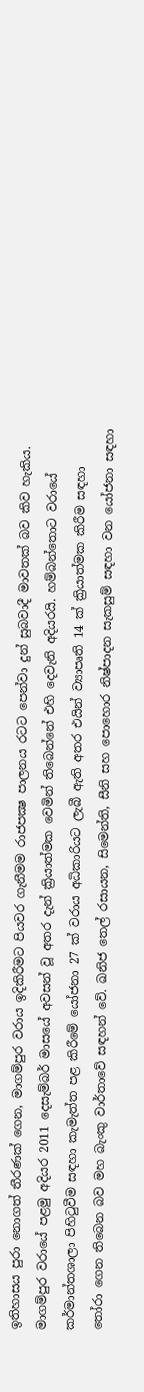ඉතිහාසය පුරා නොගත් තීරණක්‌ ගෙන, මාගම්පුර වරාය ඉදිකිරීමට පියවර ගැනීමම රාජපක්‍ෂ පාලනය රටට පෙන්වා දුන් සුබවාදී මාවතක්‌ බව කිව හැකිය. මාගම්පුර වරායේ පළමු අදියර 2011 දෙසැම්බර් මාසයේ අවසන් වූ අතර දැන් ක්‍රියාත්මක වෙමින් තිබෙන්නේ එහි දෙවැනි අදියරයි. හම්බන්තොට වරායේ කර්මාන්තශාලා පිහිටුවීම සඳහා කැමැත්ත පළ කිරීමේ යෝජනා 27 ක්‌ වරාය අධිකාරියට ලැබී ඇති අතර එයින් ව්‍යාපෘති 14 ක්‌ ක්‍රියාත්මක කිරීම සඳහා තෝරා ගෙන තිබෙන බව මහ බැංකු වාර්තාවේ සඳහන් වේ. ඛනිජ තෙල් රසායන, සිමෙන්ති, සීනි සහ පොහොර නිෂ්පාදන සැකසුම් සඳහා වන යෝජනා සඳහා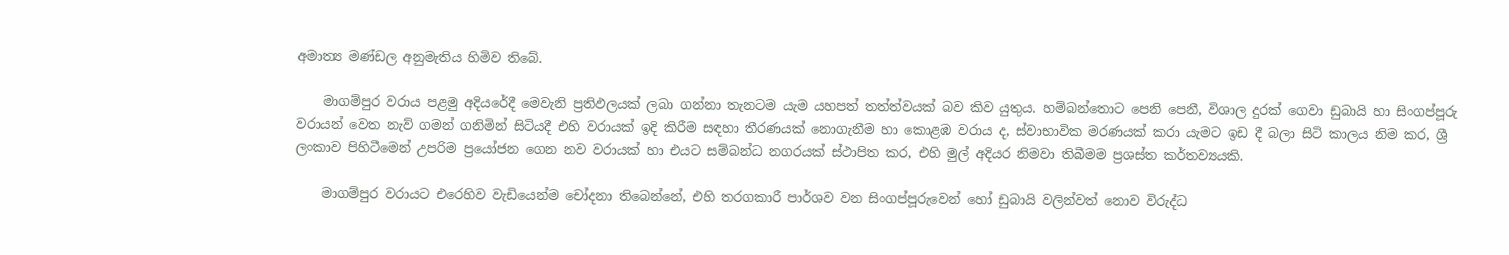අමාත්‍ය මණ්‌ඩල අනුමැතිය හිමිව තිබේ.

    මාගම්පුර වරාය පළමු අදියරේදී මෙවැනි ප්‍රතිඵලයක්‌ ලබා ගන්නා තැනටම යැම යහපත් තත්ත්වයක්‌ බව කිව යුතුය. හම්බන්තොට පෙනි පෙනී, විශාල දුරක්‌ ගෙවා ඩුබායි හා සිංගප්පූරු වරායන් වෙත නැව් ගමන් ගනිමින් සිටියදී එහි වරායක්‌ ඉදි කිරීම සඳහා තීරණයක්‌ නොගැනීම හා කොළඹ වරාය ද, ස්‌වාභාවික මරණයක්‌ කරා යැමට ඉඩ දී බලා සිටි කාලය නිම කර, ශ්‍රී ලංකාව පිහිටීමෙන් උපරිම ප්‍රයෝජන ගෙන නව වරායක්‌ හා එයට සම්බන්ධ නගරයක්‌ ස්‌ථාපිත කර, එහි මුල් අදියර නිමවා තිබීමම ප්‍රශස්‌ත කර්තව්‍යයකි.

    මාගම්පුර වරායට එරෙහිව වැඩියෙන්ම චෝදනා තිබෙන්නේ, එහි තරගකාරී පාර්ශව වන සිංගප්පූරුවෙන් හෝ ඩුබායි වලින්වත් නොව විරුද්ධ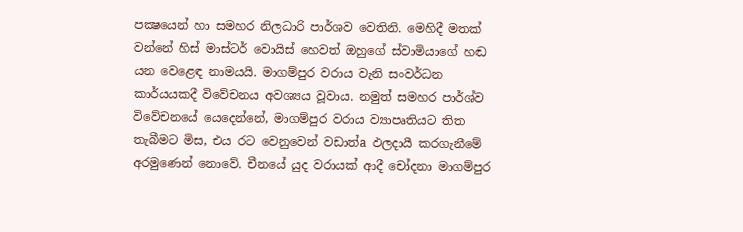පක්‍ෂයෙන් හා සමහර නිලධාරි පාර්ශව වෙතිනි. මෙහිදී මතක්‌ වන්නේ හිස්‌ මාස්‌ටර් වොයිස්‌ හෙවත් ඔහුගේ ස්‌වාමියාගේ හඬ යන වෙළෙඳ නාමයයි. මාගම්පුර වරාය වැනි සංවර්ධන කාර්යයකදී විවේචනය අවශ්‍යය වූවාය. නමුත් සමහර පාර්ශ්ව විවේචනයේ යෙදෙන්නේ, මාගම්පුර වරාය ව්‍යාපෘතියට තිත තැබීමට මිස, එය රට වෙනුවෙන් වඩාත්a ඵලදායී කරගැනීමේ අරමුණෙන් නොවේ. චීනයේ යුද වරායක්‌ ආදී චෝදනා මාගම්පුර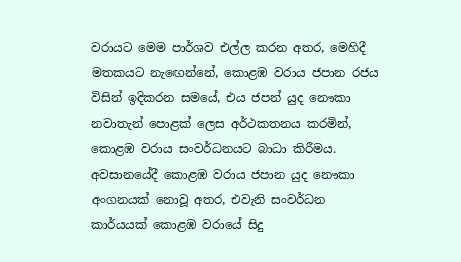වරායට මෙම පාර්ශව එල්ල කරන අතර, මෙහිදී මතකයට නැඟෙන්නේ, කොළඹ වරාය ජපාන රජය විසින් ඉදිකරන සමයේ, එය ජපන් යුද නෞකා නවාතැන් පොළක්‌ ලෙස අර්ථකතනය කරමින්, කොළඹ වරාය සංවර්ධනයට බාධා කිරීමය. අවසානයේදී කොළඹ වරාය ජපාන යුද නෞකා අංගනයක්‌ නොවූ අතර, එවැනි සංවර්ධන කාර්යයක්‌ කොළඹ වරායේ සිදු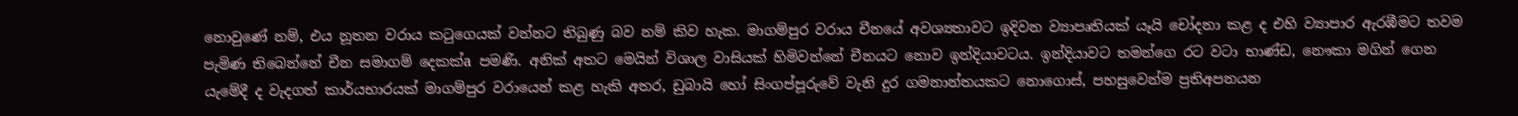නොවුණේ නම්, එය නූතන වරාය කටුගෙයක්‌ වන්නට තිබුණු බව නම් කිව හැක. මාගම්පුර වරාය චීනයේ අවශ්‍යතාවට ඉදිවන ව්‍යාපෘතියක්‌ යෑයි චෝදනා කළ ද එහි ව්‍යාපාර ඇරඹීමට තවම පැමිණ තිබෙන්නේ චීන සමාගම් දෙකක්‌a පමණි. අනික්‌ අතට මෙයින් විශාල වාසියක්‌ හිමිවන්නේ චීනයට නොව ඉන්දියාවටය. ඉන්දියාවට තමන්ගෙ රට වටා භාණ්‌ඩ, නෞකා මගින් ගෙන යැමේදී ද වැදගත් කාර්යභාරයක්‌ මාගම්පුර වරායෙන් කළ හැකි අතර, ඩුබායි හෝ සිංගප්පූරුවේ වැනි දුර ගමනාන්තයකට නොගොස්‌, පහසුවෙන්ම ප්‍රතිඅපනයන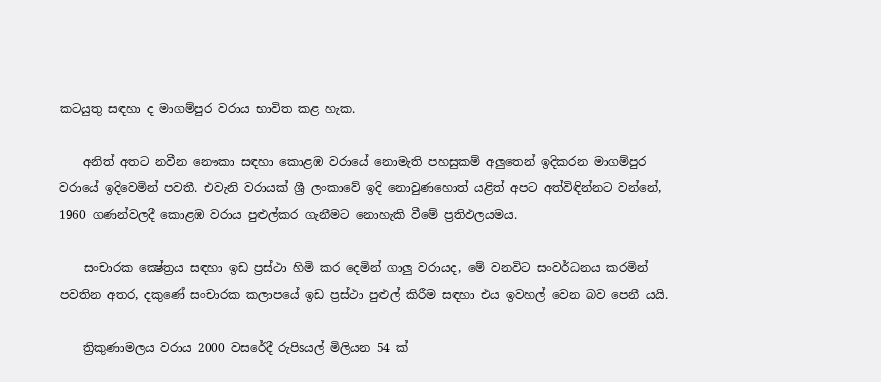කටයුතු සඳහා ද මාගම්පුර වරාය භාවිත කළ හැක.

    අනිත් අතට නවීන නෞකා සඳහා කොළඹ වරායේ නොමැති පහසුකම් අලුතෙන් ඉදිකරන මාගම්පුර වරායේ ඉදිවෙමින් පවතී. එවැනි වරායක්‌ ශ්‍රී ලංකාවේ ඉදි නොවුණහොත් යළිත් අපට අත්විඳින්නට වන්නේ, 1960 ගණන්වලදී කොළඹ වරාය පුළුල්කර ගැනීමට නොහැකි වීමේ ප්‍රතිඵලයමය.

    සංචාරක ක්‍ෂේත්‍රය සඳහා ඉඩ ප්‍රස්‌ථා හිමි කර දෙමින් ගාලු වරායද, මේ වනවිට සංවර්ධනය කරමින් පවතින අතර, දකුණේ සංචාරක කලාපයේ ඉඩ ප්‍රස්‌ථා පුළුල් කිරීම සඳහා එය ඉවහල් වෙන බව පෙනී යයි.

    ත්‍රිකුණාමලය වරාය 2000 වසරේදී රුපිsයල් මිලියන 54 ක්‌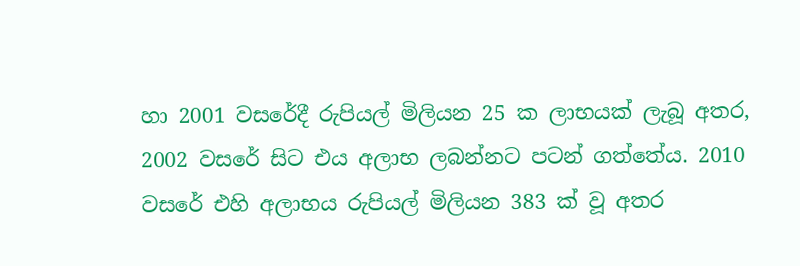හා 2001 වසරේදී රුපියල් මිලියන 25 ක ලාභයක්‌ ලැබූ අතර, 2002 වසරේ සිට එය අලාභ ලබන්නට පටන් ගත්තේය. 2010 වසරේ එහි අලාභය රුපියල් මිලියන 383 ක්‌ වූ අතර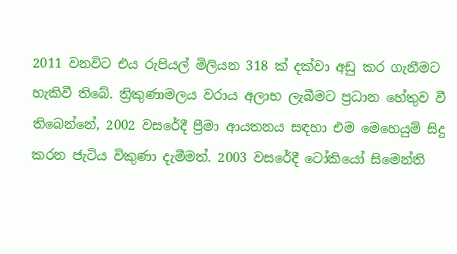2011 වනවිට එය රුපියල් මිලියන 318 ක්‌ දක්‌වා අඩු කර ගැනීමට හැකිවී තිබේ. ත්‍රිකුණාමලය වරාය අලාභ ලැබීමට ප්‍රධාන හේතුව වී තිබෙන්නේ, 2002 වසරේදී ප්‍රීමා ආයතනය සඳහා එම මෙහෙයුම් සිදු කරන ජැටිය විකුණා දැමීමත්. 2003 වසරේදී ටෝකියෝ සිමෙන්ති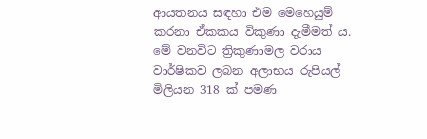ආයතනය සඳහා එම මෙහෙයුම් කරනා ඒකකය විකුණා දැමීමත් ය. මේ වනවිට ත්‍රිකුණාමල වරාය වාර්ෂිකව ලබන අලාභය රුපියල් මිලියන 318 ක්‌ පමණ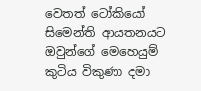වෙතත් ටෝකියෝ සිමෙන්ති ආයතනයට ඔවුන්ගේ මෙහෙයුම් කුටිය විකුණා දමා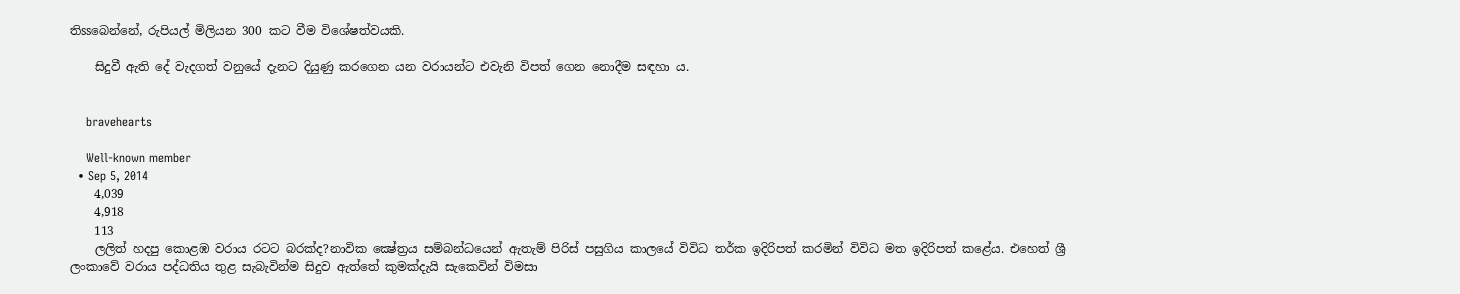තිssබෙන්නේ, රුපියල් මිලියන 300 කට වීම විශේෂත්වයකි.

    සිදුවී ඇති දේ වැදගත් වනුයේ දැනට දියුණු කරගෙන යන වරායන්ට එවැනි විපත් ගෙන නොදීම සඳහා ය.


    bravehearts

    Well-known member
  • Sep 5, 2014
    4,039
    4,918
    113
    ලලිත් හදපු කොළඹ වරාය රටට බරක්ද?නාවික ක්‍ෂේත්‍රය සම්බන්ධයෙන් ඇතැම් පිරිස් පසුගිය කාලයේ විවිධ තර්ක ඉදිරිපත් කරමින් විවිධ මත ඉදිරිපත් කළේය. එහෙත් ශ්‍රී ලංකාවේ වරාය පද්ධතිය තුළ සැබැවින්ම සිදුව ඇත්තේ කුමක්දැයි සැකෙවින් විමසා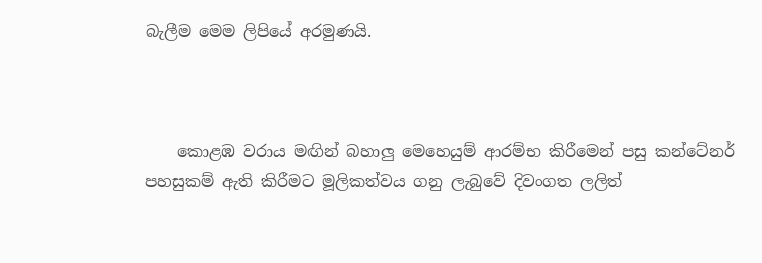බැලීම මෙම ලිපියේ අරමුණයි.



    කොළඹ වරාය මඟින් බහාලු මෙහෙයුම් ආරම්භ කිරීමෙන් පසු කන්ටේනර් පහසුකම් ඇති කිරීමට මූලිකත්වය ගනු ලැබුවේ දිවංගත ලලිත්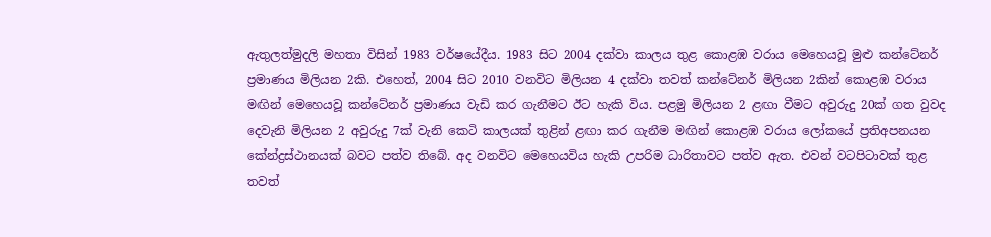ඇතුලත්මුදලි මහතා විසින් 1983 වර්ෂයේදීය. 1983 සිට 2004 දක්වා කාලය තුළ කොළඹ වරාය මෙහෙයවූ මුළු කන්ටේනර් ප්‍රමාණය මිලියන 2කි. එහෙත්, 2004 සිට 2010 වනවිට මිලියන 4 දක්වා තවත් කන්ටේනර් මිලියන 2කින් කොළඹ වරාය මඟින් මෙහෙයවූ කන්ටේනර් ප්‍රමාණය වැඩි කර ගැනීමට ඊට හැකි විය. පළමු මිලියන 2 ළඟා වීමට අවුරුදු 20ක් ගත වුවද දෙවැනි මිලියන 2 අවුරුදු 7ක් වැනි කෙටි කාලයක් තුළින් ළඟා කර ගැනීම මඟින් කොළඹ වරාය ලෝකයේ ප්‍රතිඅපනයන කේන්ද්‍රස්ථානයක් බවට පත්ව තිබේ. අද වනවිට මෙහෙයවිය හැකි උපරිම ධාරිතාවට පත්ව ඇත. එවන් වටපිටාවක් තුළ තවත්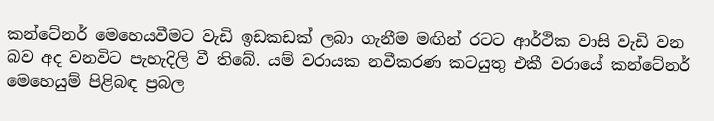කන්ටේනර් මෙහෙයවීමට වැඩි ඉඩකඩක් ලබා ගැනීම මඟින් රටට ආර්ථික වාසි වැඩි වන බව අද වනවිට පැහැදිලි වී තිබේ. යම් වරායක නවීකරණ කටයුතු එකී වරායේ කන්ටේනර් මෙහෙයුම් පිළිබඳ ප්‍රබල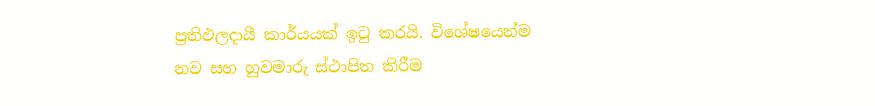ප්‍රතිඵලදායී කාර්යයක් ඉටු කරයි. විශේෂයෙන්ම නව සහ හුවමාරු ස්ථාපිත කිරීම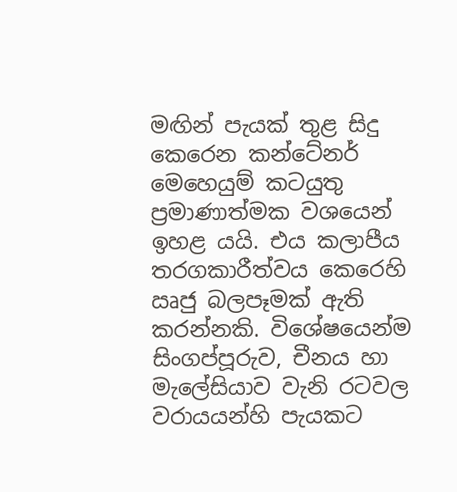මඟින් පැයක් තුළ සිදු කෙරෙන කන්ටේනර් මෙහෙයුම් කටයුතු ප්‍රමාණාත්මක වශයෙන් ඉහළ යයි. එය කලාපීය තරගකාරීත්වය කෙරෙහි ඍජු බලපෑමක් ඇති කරන්නකි. විශේෂයෙන්ම සිංගප්පූරුව, චීනය හා මැලේසියාව වැනි රටවල වරායයන්හි පැයකට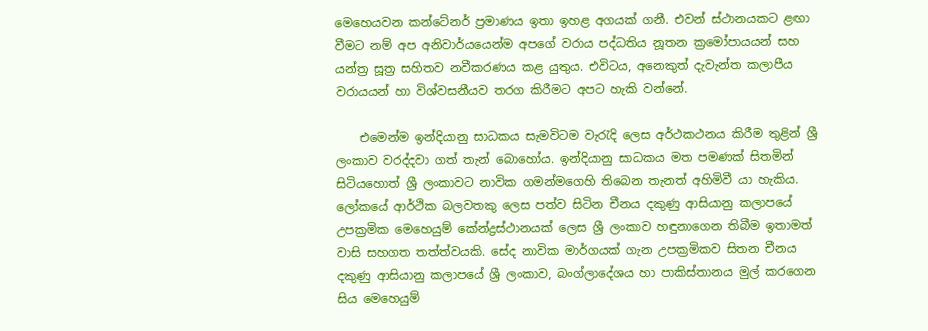මෙහෙයවන කන්ටේනර් ප්‍රමාණය ඉතා ඉහළ අගයක් ගනී. එවන් ස්ථානයකට ළඟා වීමට නම් අප අනිවාර්යයෙන්ම අපගේ වරාය පද්ධතිය නූතන ක්‍රමෝපායයන් සහ යන්ත්‍ර සූත්‍ර සහිතව නවීකරණය කළ යුතුය. එවිටය, අනෙකුත් දැවැන්ත කලාපීය වරායයන් හා විශ්වසනීයව තරග කිරීමට අපට හැකි වන්නේ.

    එමෙන්ම ඉන්දියානු සාධකය සැමවිටම වැරැදි ලෙස අර්ථකථනය කිරීම තුළින් ශ්‍රී ලංකාව වරද්දවා ගත් තැන් බොහෝය. ඉන්දියානු සාධකය මත පමණක් සිතමින් සිටියහොත් ශ්‍රී ලංකාවට නාවික ගමන්මගෙහි තිබෙන තැනත් අහිමිවී යා හැකිය. ලෝකයේ ආර්ථික බලවතකු ලෙස පත්ව සිටින චීනය දකුණු ආසියානු කලාපයේ උපක්‍රමික මෙහෙයුම් කේන්ද්‍රස්ථානයක් ලෙස ශ්‍රී ලංකාව හඳුනාගෙන තිබීම ඉතාමත් වාසි සහගත තත්ත්වයකි. සේද නාවික මාර්ගයක් ගැන උපක්‍රමිකව සිතන චීනය දකුණු ආසියානු කලාපයේ ශ්‍රී ලංකාව, බංග්ලාදේශය හා පාකිස්තානය මුල් කරගෙන සිය මෙහෙයුම්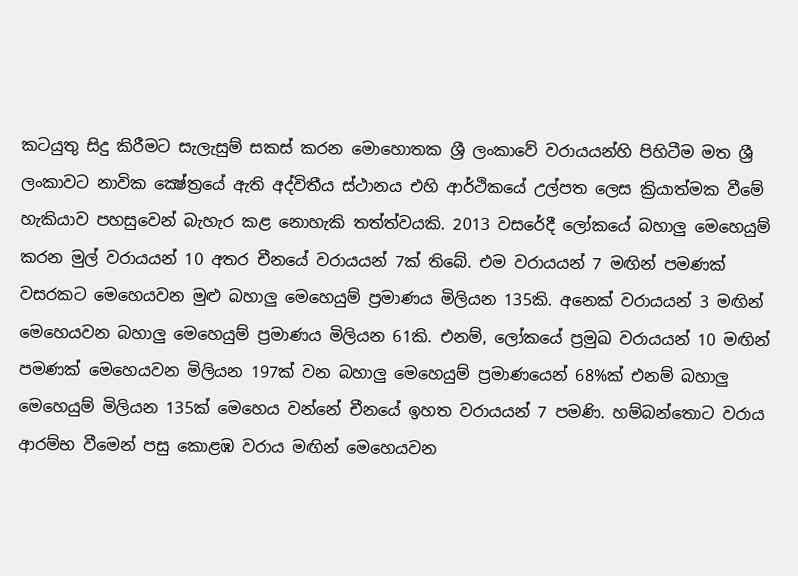කටයුතු සිදු කිරීමට සැලැසුම් සකස් කරන මොහොතක ශ්‍රී ලංකාවේ වරායයන්හි පිහිටීම මත ශ්‍රී ලංකාවට නාවික ක්‍ෂේත්‍රයේ ඇති අද්විතීය ස්ථානය එහි ආර්ථිකයේ උල්පත ලෙස ක්‍රියාත්මක වීමේ හැකියාව පහසුවෙන් බැහැර කළ නොහැකි තත්ත්වයකි. 2013 වසරේදී ලෝකයේ බහාලු මෙහෙයුම් කරන මුල් වරායයන් 10 අතර චීනයේ වරායයන් 7ක් තිබේ. එම වරායයන් 7 මඟින් පමණක් වසරකට මෙහෙයවන මුළු බහාලු මෙහෙයුම් ප්‍රමාණය මිලියන 135කි. අනෙක් වරායයන් 3 මඟින් මෙහෙයවන බහාලු මෙහෙයුම් ප්‍රමාණය මිලියන 61කි. එනම්, ලෝකයේ ප්‍රමුඛ වරායයන් 10 මඟින් පමණක් මෙහෙයවන මිලියන 197ක් වන බහාලු මෙහෙයුම් ප්‍රමාණයෙන් 68%ක් එනම් බහාලු මෙහෙයුම් මිලියන 135ක් මෙහෙය වන්නේ චීනයේ ඉහත වරායයන් 7 පමණි. හම්බන්තොට වරාය ආරම්භ වීමෙන් පසු කොළඹ වරාය මඟින් මෙහෙයවන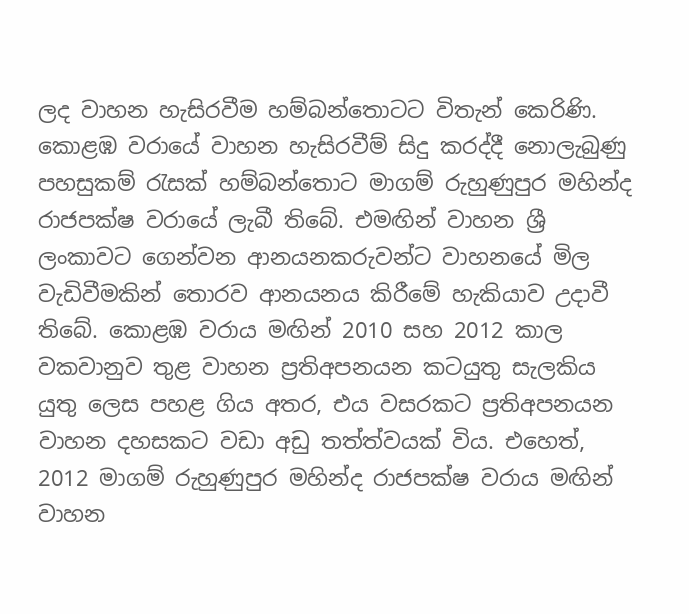ලද වාහන හැසිරවීම හම්බන්තොටට විතැන් කෙරිණි. කොළඹ වරායේ වාහන හැසිරවීම් සිදු කරද්දී නොලැබුණු පහසුකම් රැසක් හම්බන්තොට මාගම් රුහුණුපුර මහින්ද රාජපක්ෂ වරායේ ලැබී තිබේ. එමඟින් වාහන ශ්‍රී ලංකාවට ගෙන්වන ආනයනකරුවන්ට වාහනයේ මිල වැඩිවීමකින් තොරව ආනයනය කිරීමේ හැකියාව උදාවී තිබේ. කොළඹ වරාය මඟින් 2010 සහ 2012 කාල වකවානුව තුළ වාහන ප්‍රතිඅපනයන කටයුතු සැලකිය යුතු ලෙස පහළ ගිය අතර, එය වසරකට ප්‍රතිඅපනයන වාහන දහසකට වඩා අඩු තත්ත්වයක් විය. එහෙත්, 2012 මාගම් රුහුණුපුර මහින්ද රාජපක්ෂ වරාය මඟින් වාහන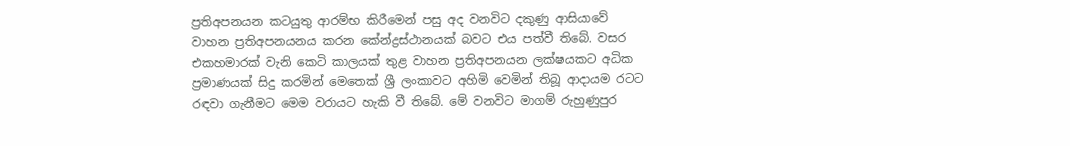ප්‍රතිඅපනයන කටයුතු ආරම්භ කිරීමෙන් පසු අද වනවිට දකුණු ආසියාවේ වාහන ප්‍රතිඅපනයනය කරන කේන්ද්‍රස්ථානයක් බවට එය පත්වී තිබේ. වසර එකහමාරක් වැනි කෙටි කාලයක් තුළ වාහන ප්‍රතිඅපනයන ලක්ෂයකට අධික ප්‍රමාණයක් සිදු කරමින් මෙතෙක් ශ්‍රී ලංකාවට අහිමි වෙමින් තිබූ ආදායම රටට රඳවා ගැනීමට මෙම වරායට හැකි වී තිබේ. මේ වනවිට මාගම් රුහුණුපුර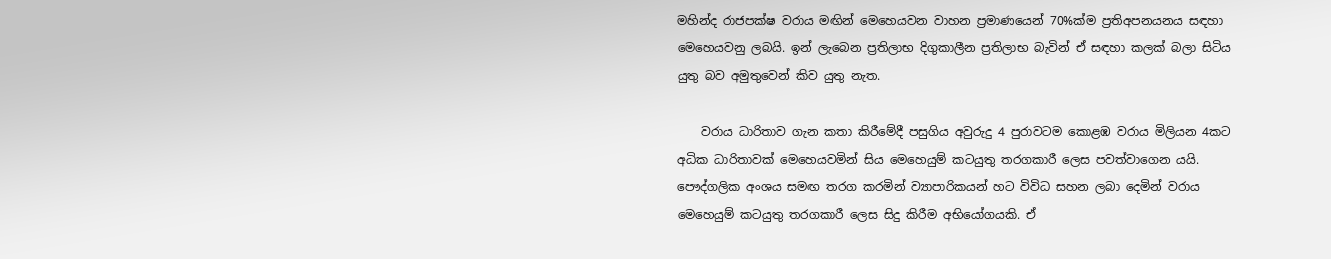මහින්ද රාජපක්ෂ වරාය මඟින් මෙහෙයවන වාහන ප්‍රමාණයෙන් 70%ක්ම ප්‍රතිඅපනයනය සඳහා මෙහෙයවනු ලබයි. ඉන් ලැබෙන ප්‍රතිලාභ දිගුකාලීන ප්‍රතිලාභ බැවින් ඒ සඳහා කලක් බලා සිටිය යුතු බව අමුතුවෙන් කිව යුතු නැත.

    වරාය ධාරිතාව ගැන කතා කිරීමේදී පසුගිය අවුරුදු 4 පුරාවටම කොළඹ වරාය මිලියන 4කට අධික ධාරිතාවක් මෙහෙයවමින් සිය මෙහෙයුම් කටයුතු තරගකාරී ලෙස පවත්වාගෙන යයි. පෞද්ගලික අංශය සමඟ තරග කරමින් ව්‍යාපාරිකයන් හට විවිධ සහන ලබා දෙමින් වරාය මෙහෙයුම් කටයුතු තරගකාරී ලෙස සිදු කිරීම අභියෝගයකි. ඒ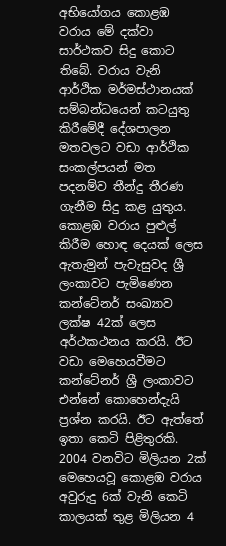අභියෝගය කොළඹ වරාය මේ දක්වා සාර්ථකව සිදු කොට තිබේ. වරාය වැනි ආර්ථික මර්මස්ථානයක් සම්බන්ධයෙන් කටයුතු කිරීමේදී දේශපාලන මතවලට වඩා ආර්ථික සංකල්පයන් මත පදනම්ව තීන්දු තීරණ ගැනීම සිදු කළ යුතුය. කොළඹ වරාය පුළුල් කිරීම හොඳ දෙයක් ලෙස ඇතැමුන් පැවැසුවද ශ්‍රී ලංකාවට පැමිණෙන කන්ටේනර් සංඛ්‍යාව ලක්ෂ 42ක් ලෙස අර්ථකථනය කරයි. ඊට වඩා මෙහෙයවීමට කන්ටේනර් ශ්‍රී ලංකාවට එන්නේ කොහෙන්දැයි ප්‍රශ්න කරයි. ඊට ඇත්තේ ඉතා කෙටි පිළිතුරකි. 2004 වනවිට මිලියන 2ක් මෙහෙයවූ කොළඹ වරාය අවුරුදු 6ක් වැනි කෙටි කාලයක් තුළ මිලියන 4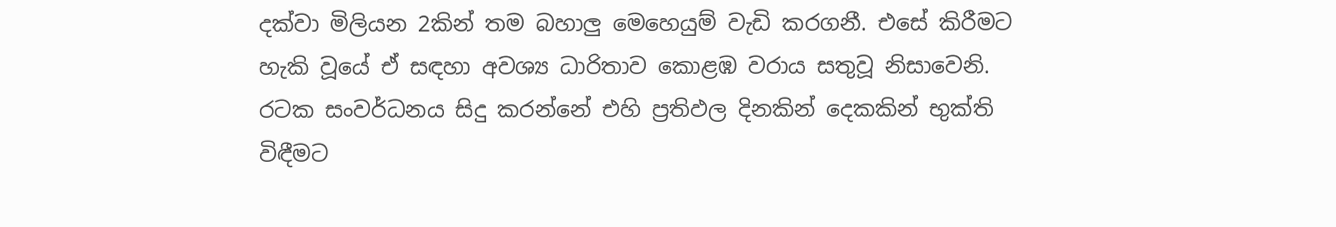දක්වා මිලියන 2කින් තම බහාලු මෙහෙයුම් වැඩි කරගනී. එසේ කිරීමට හැකි වූයේ ඒ සඳහා අවශ්‍ය ධාරිතාව කොළඹ වරාය සතුවූ නිසාවෙනි. රටක සංවර්ධනය සිදු කරන්නේ එහි ප්‍රතිඵල දිනකින් දෙකකින් භුක්ති විඳීමට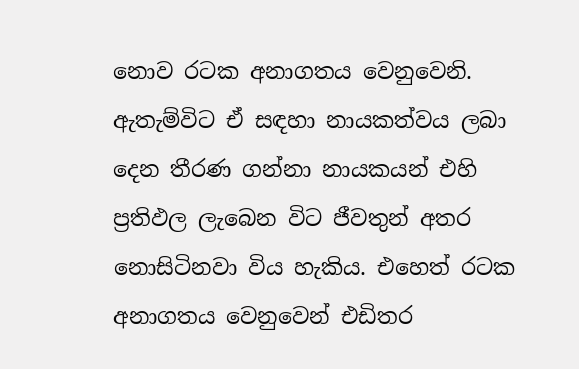නොව රටක අනාගතය වෙනුවෙනි. ඇතැම්විට ඒ සඳහා නායකත්වය ලබා දෙන තීරණ ගන්නා නායකයන් එහි ප්‍රතිඵල ලැබෙන විට ජීවතුන් අතර නොසිටිනවා විය හැකිය. එහෙත් රටක අනාගතය වෙනුවෙන් එඩිතර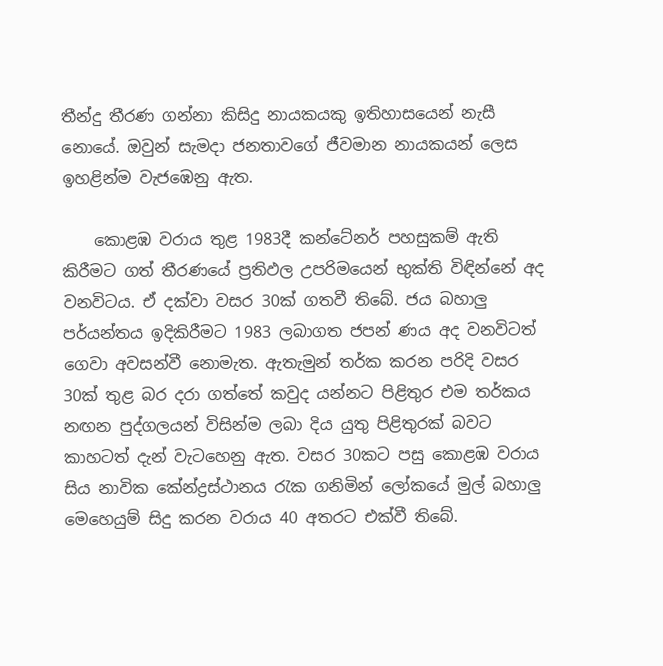තීන්දු තීරණ ගන්නා කිසිදු නායකයකු ඉතිහාසයෙන් නැසී නොයේ. ඔවුන් සැමදා ජනතාවගේ ජීවමාන නායකයන් ලෙස ඉහළින්ම වැජඹෙනු ඇත.

    කොළඹ වරාය තුළ 1983දී කන්ටේනර් පහසුකම් ඇති කිරීමට ගත් තීරණයේ ප්‍රතිඵල උපරිමයෙන් භුක්ති විඳින්නේ අද වනවිටය. ඒ දක්වා වසර 30ක් ගතවී තිබේ. ජය බහාලු පර්යන්තය ඉදිකිරීමට 1983 ලබාගත ජපන් ණය අද වනවිටත් ගෙවා අවසන්වී නොමැත. ඇතැමුන් තර්ක කරන පරිදි වසර 30ක් තුළ බර දරා ගත්තේ කවුද යන්නට පිළිතුර එම තර්කය නඟන පුද්ගලයන් විසින්ම ලබා දිය යුතු පිළිතුරක් බවට කාහටත් දැන් වැටහෙනු ඇත. වසර 30කට පසු කොළඹ වරාය සිය නාවික කේන්ද්‍රස්ථානය රැක ගනිමින් ලෝකයේ මුල් බහාලු මෙහෙයුම් සිදු කරන වරාය 40 අතරට එක්වී තිබේ.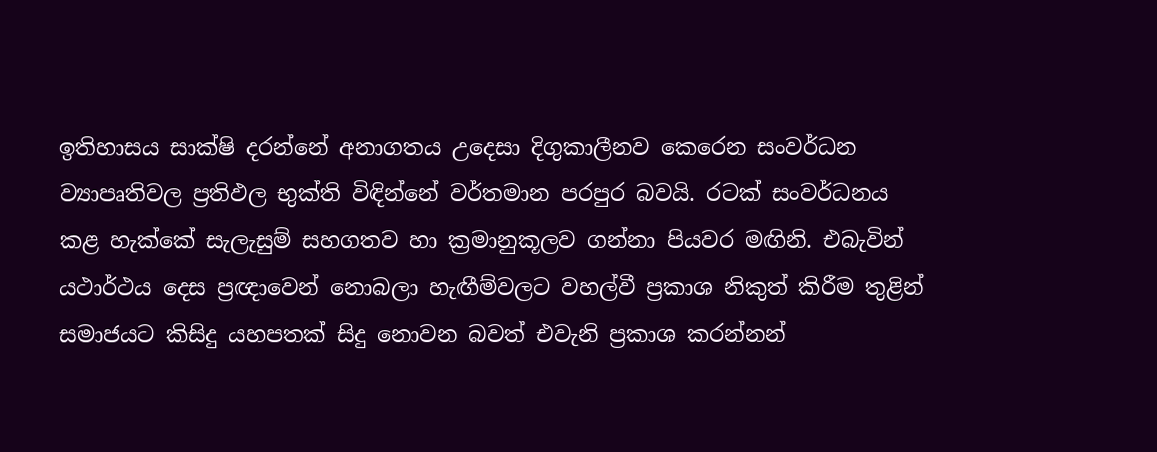ඉතිහාසය සාක්ෂි දරන්නේ අනාගතය උදෙසා දිගුකාලීනව කෙරෙන සංවර්ධන ව්‍යාපෘතිවල ප්‍රතිඵල භුක්ති විඳින්නේ වර්තමාන පරපුර බවයි. රටක් සංවර්ධනය කළ හැක්කේ සැලැසුම් සහගතව හා ක්‍රමානුකූලව ගන්නා පියවර මඟිනි. එබැවින් යථාර්ථය දෙස ප්‍රඥාවෙන් නොබලා හැඟීම්වලට වහල්වී ප්‍රකාශ නිකුත් කිරීම තුළින් සමාජයට කිසිදු යහපතක් සිදු නොවන බවත් එවැනි ප්‍රකාශ කරන්නන්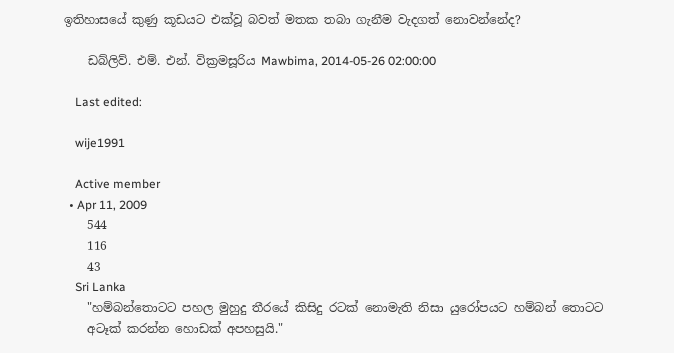ඉතිහාසයේ කුණු කූඩයට එක්වූ බවත් මතක තබා ගැනීම වැදගත් නොවන්නේද?

    ඩබ්ලිව්. එම්. එන්. වික්‍රමසූරිය Mawbima, 2014-05-26 02:00:00

    Last edited:

    wije1991

    Active member
  • Apr 11, 2009
    544
    116
    43
    Sri Lanka
    "හම්බන්තොටට පහල මුහුදු තීරයේ කිසිදු රටක් නොමැති නිසා යුරෝපයට හම්බන් තොටට
    අටෑක් කරන්න හොඩක් අපහසුයි."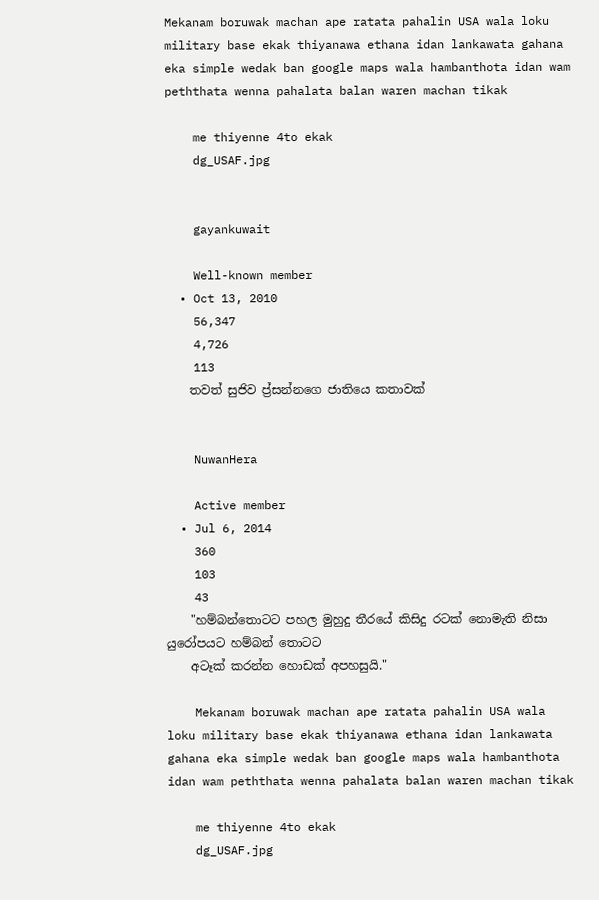Mekanam boruwak machan ape ratata pahalin USA wala loku military base ekak thiyanawa ethana idan lankawata gahana eka simple wedak ban google maps wala hambanthota idan wam peththata wenna pahalata balan waren machan tikak

    me thiyenne 4to ekak
    dg_USAF.jpg


    gayankuwait

    Well-known member
  • Oct 13, 2010
    56,347
    4,726
    113
    තවත් සුජිව ප්‍ර්සන්නගෙ ජාතියෙ කතාවක්


    NuwanHera

    Active member
  • Jul 6, 2014
    360
    103
    43
    "හම්බන්තොටට පහල මුහුදු තීරයේ කිසිදු රටක් නොමැති නිසා යුරෝපයට හම්බන් තොටට
    අටෑක් කරන්න හොඩක් අපහසුයි."

    Mekanam boruwak machan ape ratata pahalin USA wala loku military base ekak thiyanawa ethana idan lankawata gahana eka simple wedak ban google maps wala hambanthota idan wam peththata wenna pahalata balan waren machan tikak

    me thiyenne 4to ekak
    dg_USAF.jpg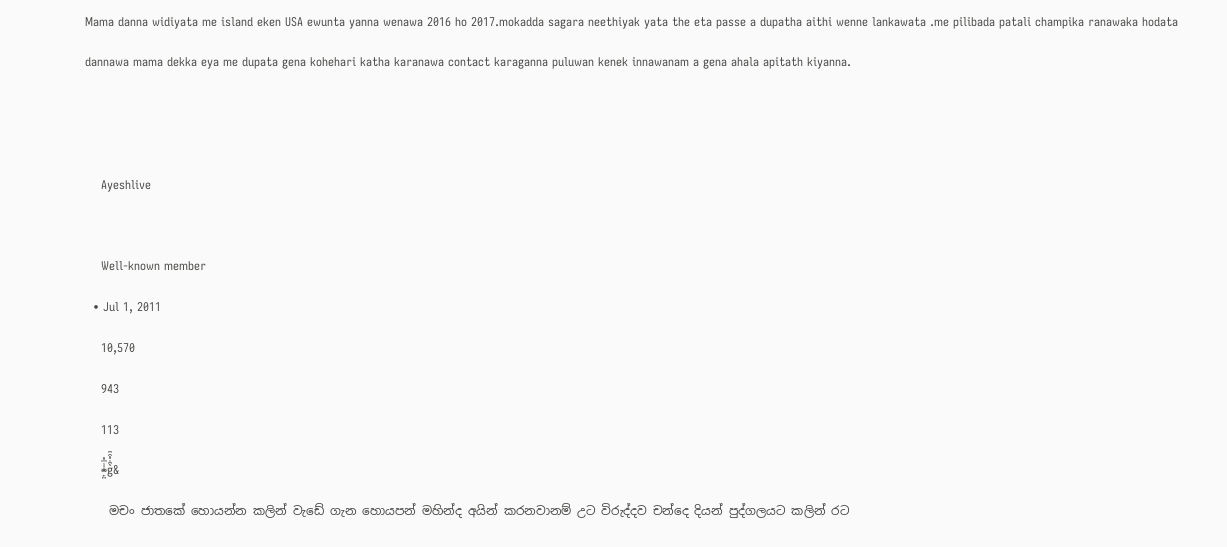Mama danna widiyata me island eken USA ewunta yanna wenawa 2016 ho 2017.mokadda sagara neethiyak yata the eta passe a dupatha aithi wenne lankawata .me pilibada patali champika ranawaka hodata dannawa mama dekka eya me dupata gena kohehari katha karanawa contact karaganna puluwan kenek innawanam a gena ahala apitath kiyanna.


    Ayeshlive

    Well-known member
  • Jul 1, 2011
    10,570
    943
    113
    *̶̙̤͑̾̅ͫg͛͆̾ͫ̑͆&
    මචං ජාතකේ හොයන්න කලින් වැඩේ ගැන හොයපන් මහින්ද අයින් කරනවානම් උට විරුද්දව චන්දෙ දියන් පුද්ගලයට කලින් රට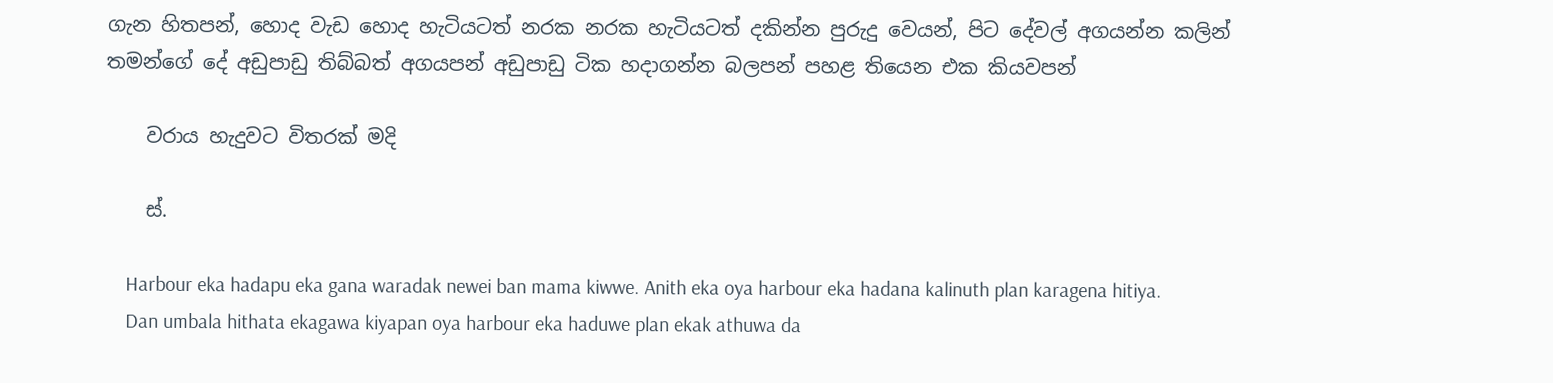ගැන හිතපන්, හොද වැඩ හොද හැටියටත් නරක නරක හැටියටත් දකින්න පුරුදු වෙයන්, පිට දේවල් අගයන්න කලින් තමන්ගේ දේ අඩුපාඩු තිබ්බත් අගයපන් අඩුපාඩු ටික හදාගන්න බලපන් පහළ තියෙන එක කියවපන්

    වරාය හැදුවට විතරක්‌ මදි

    ස්.

    Harbour eka hadapu eka gana waradak newei ban mama kiwwe. Anith eka oya harbour eka hadana kalinuth plan karagena hitiya.
    Dan umbala hithata ekagawa kiyapan oya harbour eka haduwe plan ekak athuwa da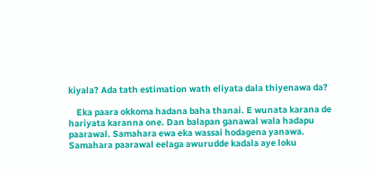kiyala? Ada tath estimation wath eliyata dala thiyenawa da?

    Eka paara okkoma hadana baha thanai. E wunata karana de hariyata karanna one. Dan balapan ganawal wala hadapu paarawal. Samahara ewa eka wassai hodagena yanawa. Samahara paarawal eelaga awurudde kadala aye loku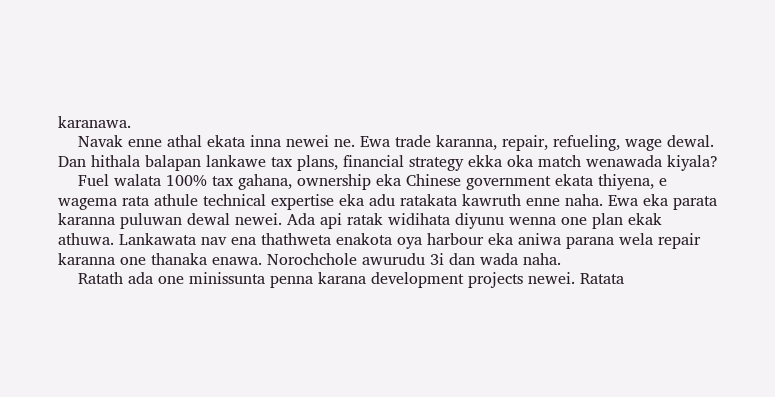karanawa.
    Navak enne athal ekata inna newei ne. Ewa trade karanna, repair, refueling, wage dewal. Dan hithala balapan lankawe tax plans, financial strategy ekka oka match wenawada kiyala?
    Fuel walata 100% tax gahana, ownership eka Chinese government ekata thiyena, e wagema rata athule technical expertise eka adu ratakata kawruth enne naha. Ewa eka parata karanna puluwan dewal newei. Ada api ratak widihata diyunu wenna one plan ekak athuwa. Lankawata nav ena thathweta enakota oya harbour eka aniwa parana wela repair karanna one thanaka enawa. Norochchole awurudu 3i dan wada naha.
    Ratath ada one minissunta penna karana development projects newei. Ratata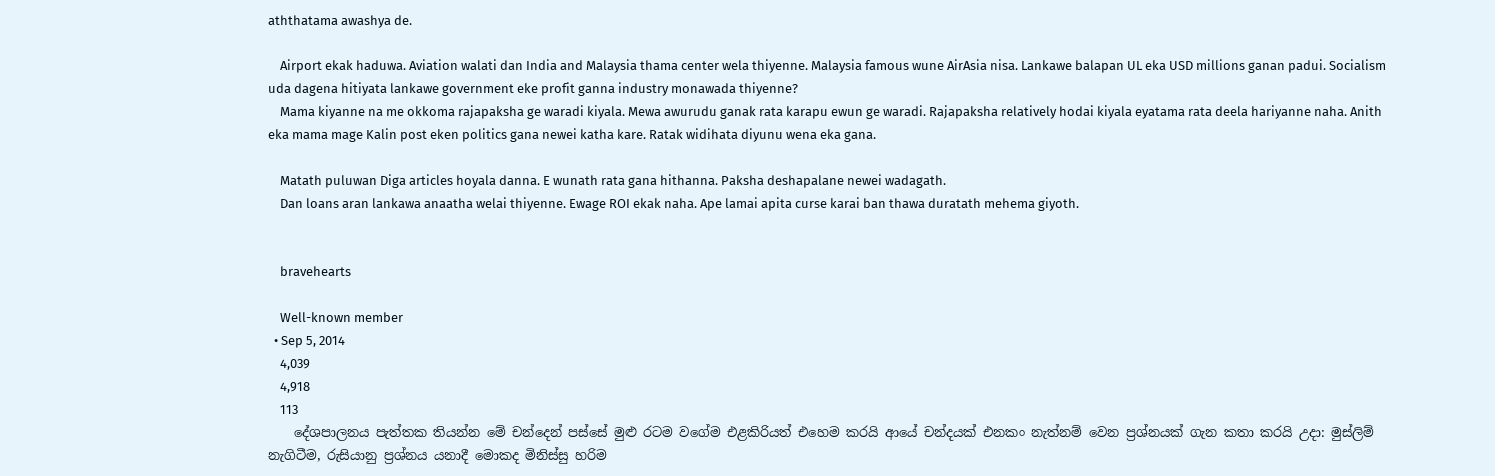aththatama awashya de.

    Airport ekak haduwa. Aviation walati dan India and Malaysia thama center wela thiyenne. Malaysia famous wune AirAsia nisa. Lankawe balapan UL eka USD millions ganan padui. Socialism uda dagena hitiyata lankawe government eke profit ganna industry monawada thiyenne?
    Mama kiyanne na me okkoma rajapaksha ge waradi kiyala. Mewa awurudu ganak rata karapu ewun ge waradi. Rajapaksha relatively hodai kiyala eyatama rata deela hariyanne naha. Anith eka mama mage Kalin post eken politics gana newei katha kare. Ratak widihata diyunu wena eka gana.

    Matath puluwan Diga articles hoyala danna. E wunath rata gana hithanna. Paksha deshapalane newei wadagath.
    Dan loans aran lankawa anaatha welai thiyenne. Ewage ROI ekak naha. Ape lamai apita curse karai ban thawa duratath mehema giyoth.


    bravehearts

    Well-known member
  • Sep 5, 2014
    4,039
    4,918
    113
    දේශපාලනය පැත්තක තියන්න මේ චන්දෙන් පස්සේ මුළු රටම වගේම එළකිරියත් එහෙම කරයි ආයේ චන්දයක් එනකං නැත්නම් වෙන ප්‍රශ්නයක් ගැන කතා කරයි උදා: මුස්ලිම් නැගිටීම, රුසියානු ප්‍රශ්නය යනාදී මොකද මිනිස්සු හරිම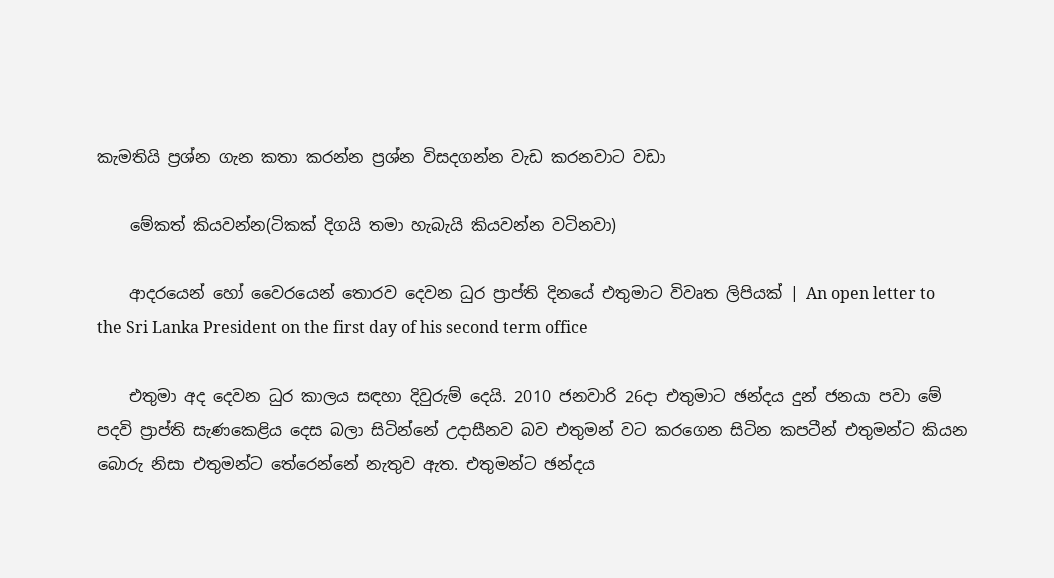කැමතියි ප්‍රශ්න ගැන කතා කරන්න ප්‍රශ්න විසදගන්න වැඩ කරනවාට වඩා

    මේකත් කියවන්න(ටිකක් දිගයි තමා හැබැයි කියවන්න වටිනවා)

    ආදරයෙන් හෝ වෛරයෙන් තොරව දෙවන ධුර ප්‍රාප්ති දිනයේ එතුමාට විවෘත ලිපියක් | An open letter to the Sri Lanka President on the first day of his second term office

    එතුමා අද දෙවන ධුර කාලය සඳහා දිවුරුම් දෙයි. 2010 ජනවාරි 26දා එතුමාට ඡන්දය දුන් ජනයා පවා මේ පදවි ප්‍රාප්ති සැණකෙළිය දෙස බලා සිටින්නේ උදාසීනව බව එතුමන් වට කරගෙන සිටින කපටීන් එතුමන්ට කියන බොරු නිසා එතුමන්ට තේරෙන්නේ නැතුව ඇත. එතුමන්ට ඡන්දය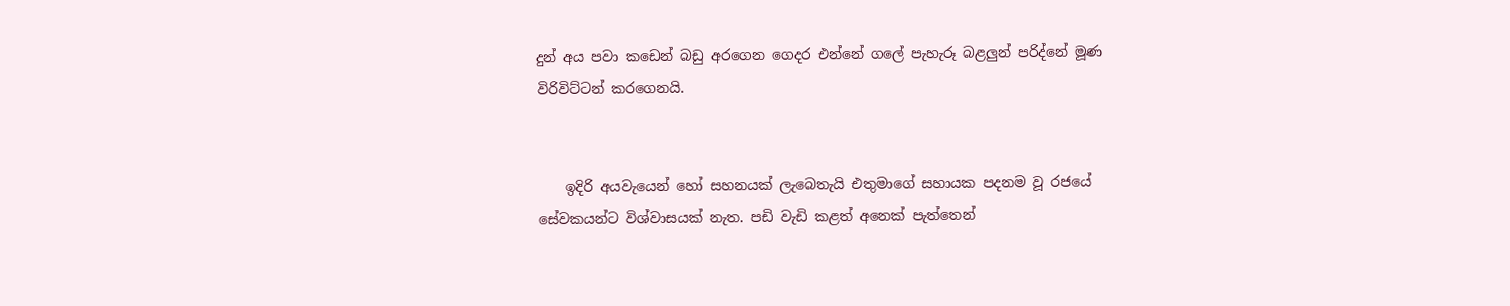දුන් අය පවා කඩෙන් බඩු අරගෙන ගෙදර එන්නේ ගලේ පැහැරූ බළලුන් පරිද්නේ මූණ විරිවිට්ටන් කරගෙනයි.


    ඉදිරි අයවැයෙන් හෝ සහනයක් ලැබෙතැයි එතුමාගේ සහායක පදනම වූ රජයේ සේවකයන්ට විශ්වාසයක් නැත. පඩි වැඩි කළත් අනෙක් පැත්තෙන්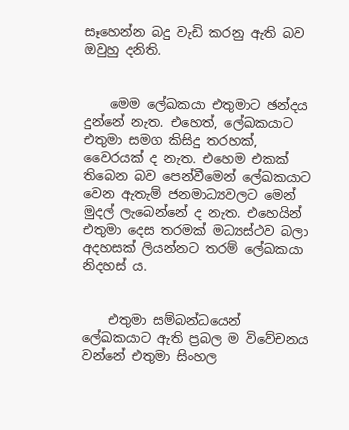සෑහෙන්න බදු වැඩි කරනු ඇති බව ඔවුහු දනිති.


    මෙම ලේඛකයා එතුමාට ඡන්දය දුන්නේ නැත. එහෙත්, ලේඛකයාට එතුමා සමග කිසිදු තරහක්, වෛරයක් ද නැත. එහෙම එකක් තිබෙන බව පෙන්වීමෙන් ලේඛකයාට වෙන ඇතැම් ජනමාධ්‍යවලට මෙන් මුදල් ලැබෙන්නේ ද නැත. එහෙයින් එතුමා දෙස තරමක් මධ්‍යස්ථව බලා අදහසක් ලියන්නට තරම් ලේඛකයා නිදහස් ය.


    එතුමා සම්බන්ධයෙන් ලේඛකයාට ඇති ප්‍රබල ම විවේචනය වන්නේ එතුමා සිංහල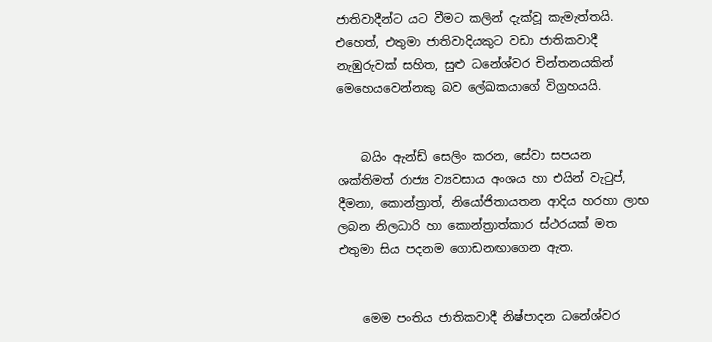ජාතිවාදීන්ට යට වීමට කලින් දැක්වූ කැමැත්තයි. එහෙත්, එතුමා ජාතිවාදියකුට වඩා ජාතිකවාදී නැඹුරුවක් සහිත, සුළු ධනේශ්වර චින්තනයකින් මෙහෙයවෙන්නකු බව ලේඛකයාගේ විග්‍රහයයි.


    බයිං ඇන්ඩ් සෙලිං කරන, සේවා සපයන ශක්තිමත් රාජ්‍ය ව්‍යවසාය අංශය හා එයින් වැටුප්, දීමනා, කොන්ත්‍රාත්, නියෝජිතායතන ආදිය හරහා ලාභ ලබන නිලධාරි හා කොන්ත්‍රාත්කාර ස්ථරයක් මත එතුමා සිය පදනම ගොඩනඟාගෙන ඇත.


    මෙම පංතිය ජාතිකවාදී නිෂ්පාදන ධනේශ්වර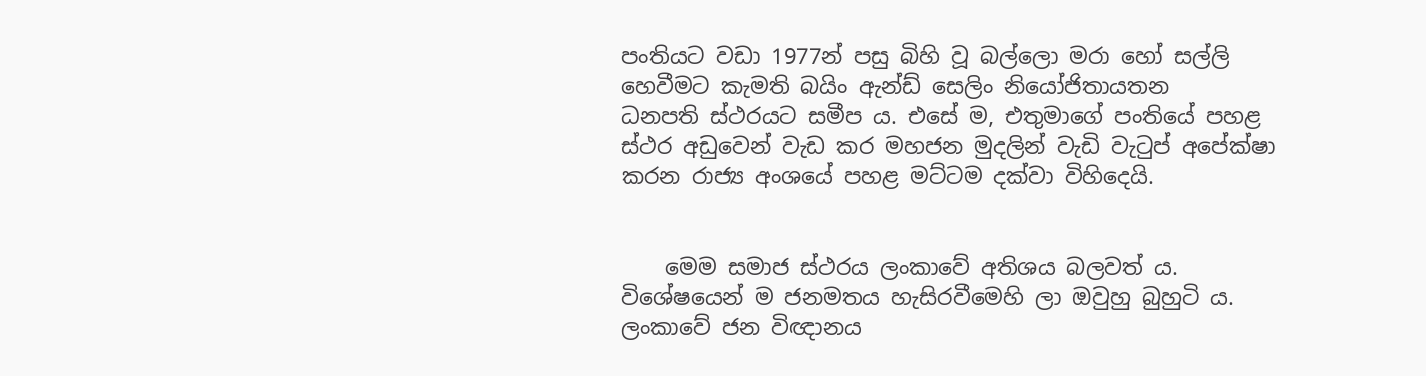පංති‍යට වඩා 1977න් පසු බිහි වූ බල්ලො මරා හෝ සල්ලි හෙවීමට කැමති බයිං ඇන්ඩ් සෙලිං නියෝජිතායතන ධනපති ‍ස්ථරයට සමීප ය. එසේ ම, එතුමාගේ පංතියේ පහළ ස්ථර අඩුවෙන් වැඩ කර මහජන මුදලින් වැඩි වැටුප් අපේක්ෂා කරන රාජ්‍ය අංශයේ පහළ මට්ටම දක්වා විහිදෙයි.


    මෙම සමාජ ස්ථරය ලංකාවේ අතිශය බලවත් ය. විශේෂයෙන් ම ජනමතය හැසිරවීමෙහි ලා ඔවුහු බුහුටි ය. ලංකාවේ ජන විඥානය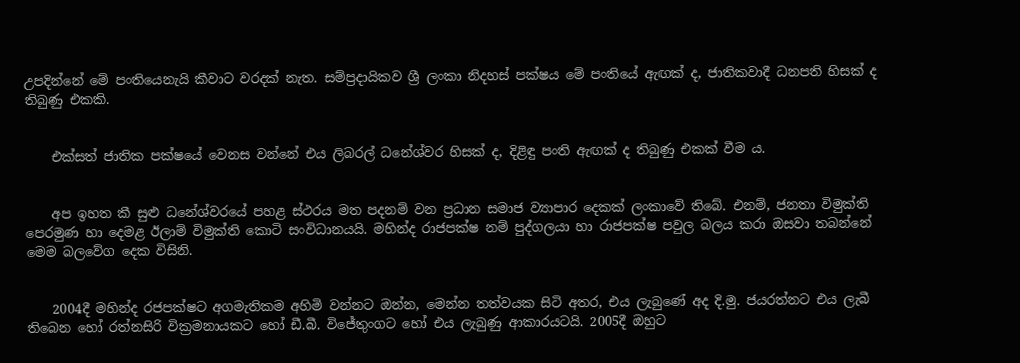උපදින්නේ මේ පංතියෙනැයි කීවාට වරදක් නැත. සම්ප්‍රදායිකව ශ්‍රී ලංකා නිදහස් පක්ෂය මේ පංතියේ ඇඟක් ද, ජාතිකවාදී ධනපති හිසක් ද තිබුණු එකකි.


    එක්සත් ජාතික පක්ෂ‍යේ වෙනස වන්නේ එය ලිබරල් ධනේශ්වර හිසක් ද, දිළිඳු පංති ඇඟක් ද තිබුණු එකක් වීම ය.


    අප ඉහත කී සුළු ධනේශ්වරයේ පහළ ස්ථරය මත පදනම් වන ප්‍රධාන සමාජ ව්‍යාපාර දෙකක් ලංකාවේ තිබේ. එනම්, ජනතා විමුක්ති පෙරමුණ හා දෙමළ ඊලාම් විමුක්ති කොටි සංවිධානයයි. මහින්ද රාජපක්ෂ නම් පුද්ගලයා හා රාජපක්ෂ පවුල බලය කරා ඔසවා තබන්නේ මෙම බලවේග දෙක විසිනි.


    2004දී මහින්ද රජපක්ෂට අගමැතිකම අහිමි වන්නට ඔන්න, මෙන්න තත්වයක සිටි අතර, එය ලැබුණේ අද දි.මු. ජයරත්නට එය ලැබී තිබෙන හෝ රත්නසිරි වික්‍රමනායකට හෝ ඩී.බී. විජේතුංගට හෝ එය ලැබුණු ආකාරයටයි. 2005දී ඔහුට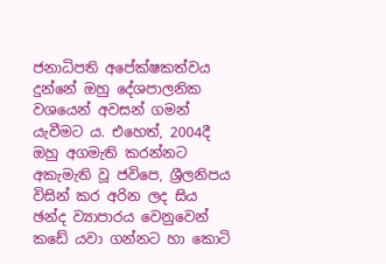ජනාධිපති අපේක්ෂකත්වය දුන්නේ ඔහු දේශපාලනික වශයෙන් අවසන් ගමන් යැවීමට ය. එහෙත්, 2004දී ඔහු අගමැති කරන්නට අකැමැති වූ ජවිපෙ, ශ්‍රීලනිපය විසින් කර අරින ලද සිය ඡන්ද ව්‍යාපාරය වෙනුවෙන් කඩේ යවා ගන්නට හා කොටි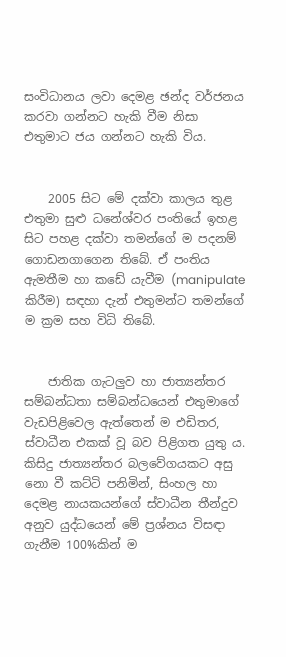සංවිධානය ලවා දෙමළ ඡන්ද වර්ජනය කරවා ගන්නට හැකි වීම නිසා එතුමාට ජය ගන්නට හැකි විය.


    2005 සිට මේ දක්වා කාලය තුළ එතුමා සුළු ධනේශ්වර පංතියේ ඉහළ සිට පහළ දක්වා තමන්ගේ ම පදනම් ගොඩනගාගෙන තිබේ. ඒ පංතිය ඇමතීම හා කඩේ යැවීම (manipulate කිරීම) සඳහා දැන් එතුමන්ට තමන්ගේ ම ක්‍රම සහ විධි තිබේ.


    ජාතික ගැටලුව හා ජාත්‍යන්තර සම්බන්ධතා සම්බන්ධයෙන් එතුමාගේ වැඩපිළිවෙල ඇත්තෙන් ම එඩිතර, ස්වාධීන එකක් වූ බව පිළිගත යුතු ය. කිසිදු ජාත්‍යන්තර බලවේගයකට අසු නො වී කට්ටි පනිමින්, සිංහල හා දෙමළ නායකයන්ගේ ස්වාධීන තීන්දුව අනුව යුද්ධයෙන් මේ ප්‍රශ්නය විසඳා ගැනීම 100%කින් ම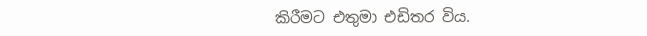කිරීමට එතුමා එඩිතර විය.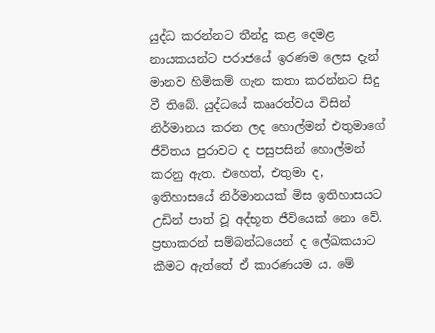යුද්ධ කරන්නට තීන්දු කළ දෙමළ නායකයන්ට පරාජයේ ඉරණම ලෙස දැන් මානව හිමිකම් ගැන කතා කරන්නට සිදු වී තිබේ. යුද්ධයේ කෲරත්වය විසින් නිර්මානය කරන ලද හොල්මන් එතුමාගේ ජීවිතය පුරාවට ද පසුපසින් හොල්මන් කරනු ඇත. එහෙත්, එතුමා ද, ඉතිහාසයේ නිර්මානයක් මිස ඉතිහාසයට උඩින් පාත් වූ අද්භූත ජීවියෙක් නො වේ. ප්‍රභාකරන් සම්බන්ධයෙන් ද ලේඛකයාට කීමට ඇත්තේ ඒ කාරණයම ය. මේ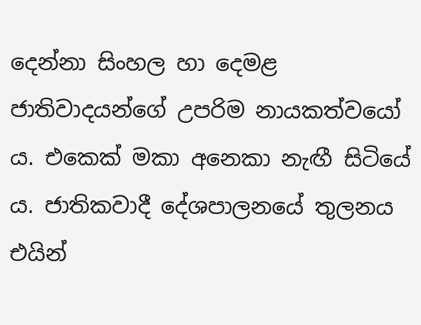දෙන්නා සිංහල හා දෙමළ ජාතිවාදයන්ගේ උපරිම නායකත්වයෝ ය. එකෙක් මකා අනෙකා නැඟී සිටියේ ය. ජාතිකවාදී දේශපාලනයේ තුලනය එයින්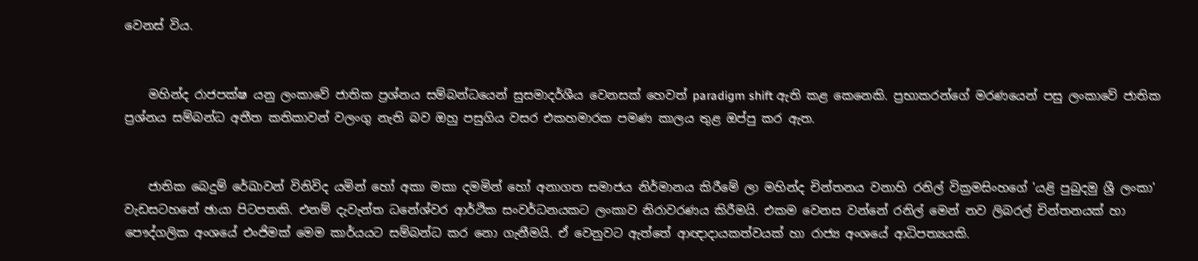වෙනස් විය.


    මහින්ද රාජපක්ෂ යනු ලංකාවේ ජාතික ප්‍රශ්නය සම්බන්ධයෙන් සුසමාදර්ශීය වෙනසක් හෙවත් paradigm shift ඇති කළ කෙනෙකි. ප්‍රභාකරන්ගේ මරණයෙන් පසු ලංකාවේ ජාතික ප්‍රශ්නය සම්බන්ධ අතීත කතිකාවන් වලංගු නැති බව ඔහු පසුගිය වසර එකහමාරක පමණ කාලය තුළ ඔප්පු කර ඇත.


    ජාතික බෙදුම් රේඛාවන් විනිවිද යමින් හෝ අකා මකා දමමින් හෝ අනාගත සමාජය නිර්මානය කිරීමේ ලා මහින්ද චින්තනය වනාහි රනිල් වික්‍රමසිංහගේ 'යළි පුබුදමු ශ්‍රී ලංකා' වැඩසටහනේ ඡායා පිටපතකි. එනම් දැවැන්ත ධනේශ්වර ආර්ථික සංවර්ධනයකට ලංකාව නිරාවරණය කිරීමයි. එකම වෙනස වන්නේ රනිල් මෙන් නව ලිබරල් චින්තනයක් හා පෞද්ගලික අංශයේ එංජිමක් මෙම කාර්යයට සම්බන්ධ කර නො ගැනීමයි. ඒ වෙනුවට ඇත්තේ ආඥාදායකත්වයක් හා රාජ්‍ය අංශයේ ආධිපත්‍යයකි.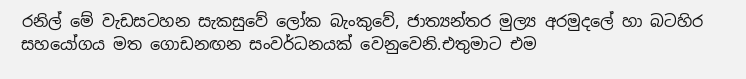රනිල් මේ වැඩසටහන සැකසුවේ ලෝක බැංකුවේ, ජාත්‍යන්තර මුල්‍ය අරමුදලේ හා බටහිර සහයෝගය මත ගොඩනඟන සංවර්ධනයක් වෙනුවෙනි.එතුමාට එම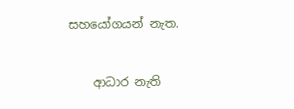සහයෝගයන් නැත.


    ආධාර නැති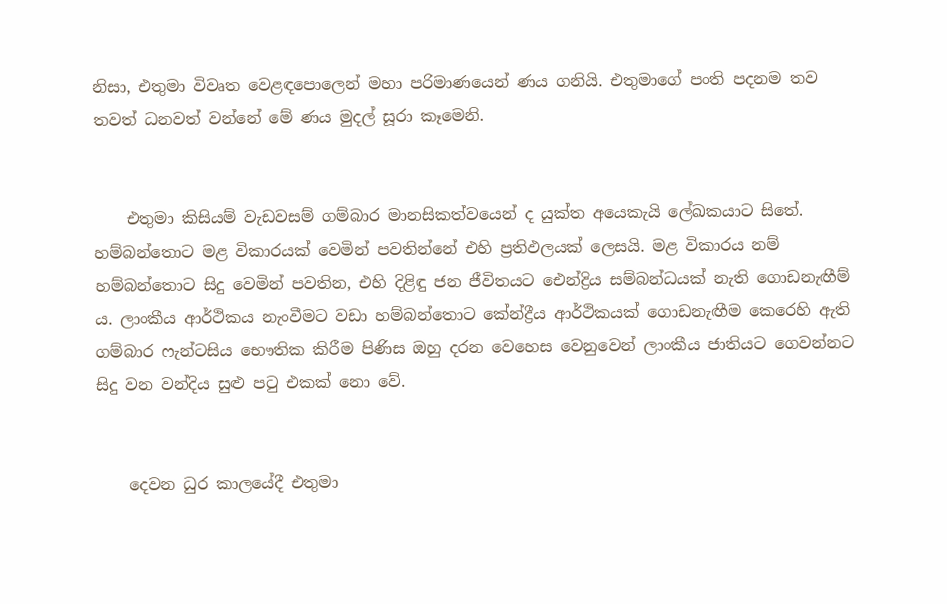නිසා, එතුමා විවෘත වෙළඳපොලෙන් මහා පරිමාණයෙන් ණය ගනියි. එතුමාගේ පංති පදනම තව තවත් ධනවත් වන්නේ මේ ණය මුදල් සූරා කෑමෙනි.


    එතුමා කිසියම් වැඩවසම් ගම්බාර මානසිකත්වයෙන් ද යුක්ත අයෙකැයි ලේඛකයාට සිතේ. හම්බන්තොට මළ විකාරයක් වෙමින් පවතින්නේ එහි ප්‍රතිඵලයක් ලෙසයි. මළ විකාරය නම් හම්බන්තොට සිදු වෙමින් පවතින, එහි දිළිඳු ජන ජීවිතයට ඓන්ද්‍රිය සම්බන්ධයක් නැති ගොඩනැඟීම් ය. ලාංකීය ආර්ථිකය නැංවීමට වඩා හම්බන්තොට කේන්ද්‍රීය ආර්ථිකයක් ගොඩනැඟීම කෙරෙහි ඇති ගම්බාර ෆැන්ටසිය භෞතික කිරීම පිණිස ඔහු දරන වෙහෙස වෙනුවෙන් ලාංකීය ජාතියට ගෙවන්නට සිදු වන වන්දිය සුළු පටු එකක් නො වේ.


    දෙවන ධුර කාලයේදී එතුමා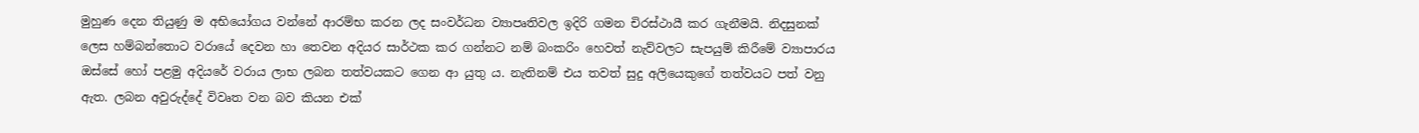මුහුණ දෙන තියුණු ම අභියෝගය වන්නේ ආරම්භ කරන ලද සංවර්ධන ව්‍යාපෘතිවල ඉදිරි ගමන චිරස්ථායී කර ගැනීමයි. නිදසුනක් ලෙස හම්බන්තොට වරායේ දෙවන හා තෙවන අදියර සාර්ථක කර ගන්නට නම් බංකරිං හෙවත් නැව්වලට සැපයුම් කිරීමේ ව්‍යාපාරය ඔස්සේ හෝ පළමු අදියරේ වරාය ලාභ ලබන තත්වයකට ගෙන ආ යුතු ය. නැතිනම් එය තවත් සුදු අලියෙකුගේ තත්වයට පත් වනු ඇත. ලබන අවුරුද්දේ විවෘත වන බව කියන එක්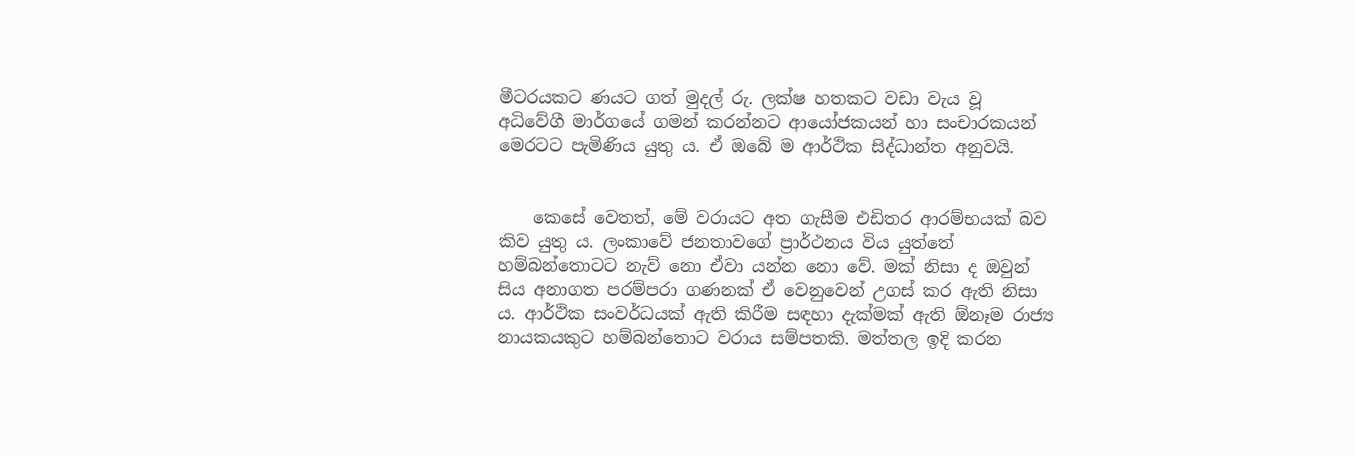මීටරයකට ණයට ගත් මුදල් රු. ලක්ෂ හතකට වඩා වැය වූ අධිවේගී මාර්ගයේ ගමන් කරන්නට ආයෝජකයන් හා සංචාරකයන් මෙරටට පැමිණිය යුතු ය. ඒ ඔබේ ම ආර්ථික සිද්ධාන්ත අනුවයි.


    කෙසේ වෙතත්, මේ වරායට අත ගැසීම එඩිතර ආරම්භයක් බව කිව යුතු ය. ලංකාවේ ජනතාවගේ ප්‍රාර්ථනය විය යුත්තේ හම්බන්තොටට නැව් නො ඒවා යන්න නො වේ. මක් නිසා ද ඔවුන් සිය අනාගත පරම්පරා ගණනක් ඒ වෙනුවෙන් උගස් කර ඇති නිසා ය. ආර්ථික සංවර්ධයක් ඇති කිරීම සඳහා දැක්මක් ඇති ඕනෑම රාජ්‍ය නායකයකුට හම්බන්තොට වරාය සම්පතකි. මත්තල ඉදි කරන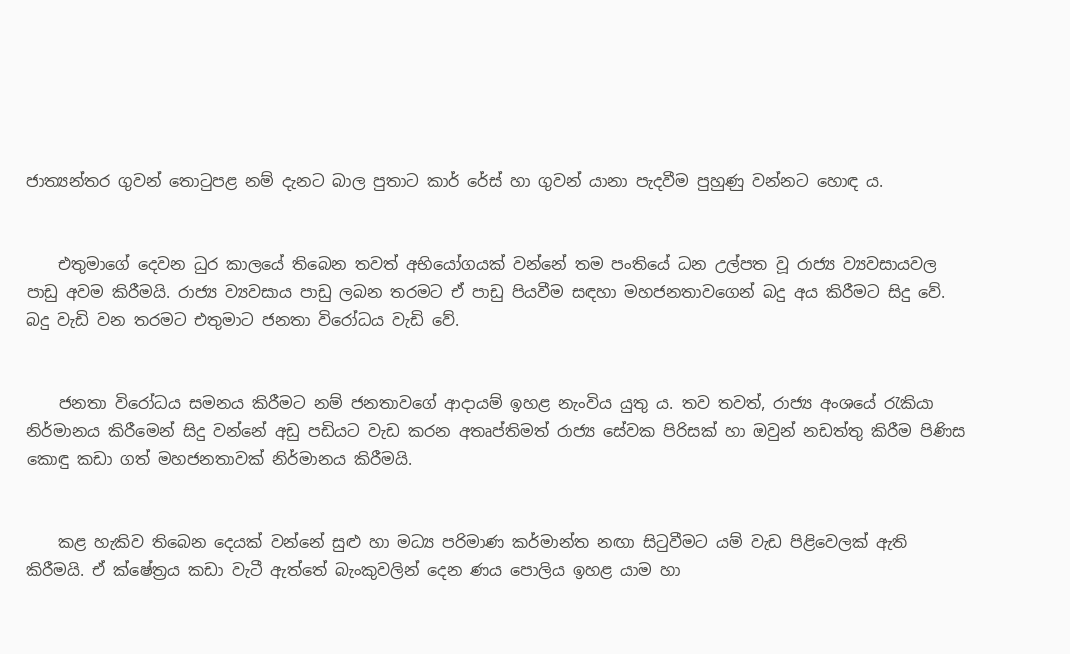ජාත්‍යන්තර ගුවන් තොටුපළ නම් දැනට බාල පුතාට කාර් රේස් හා ගුවන් යානා පැදවීම පුහුණු වන්නට හොඳ ය.


    එතුමාගේ දෙවන ධුර කාලයේ තිබෙන තවත් අභියෝගයක් වන්නේ තම පංතියේ ධන උල්පත වූ රාජ්‍ය ව්‍යවසායවල පාඩු අවම කිරීමයි. රාජ්‍ය ව්‍යවසාය පාඩු ලබන තරමට ඒ පාඩු පියවීම සඳහා මහජනතාවගෙන් බදු අය කිරීමට සිදු වේ. බදු වැඩි වන තරමට එතුමාට ජනතා විරෝධය වැඩි වේ.


    ජනතා විරෝධය සමනය කිරීමට නම් ජනතාවගේ ආදායම් ඉහළ නැංවිය යුතු ය. තව තවත්, රාජ්‍ය අංශයේ රැකියා නිර්මානය කිරීමෙන් සිදු වන්නේ අඩු පඩියට වැඩ කරන අතෘප්තිමත් රාජ්‍ය සේවක පිරිසක් හා ඔවුන් නඩත්තු කිරීම පිණිස කොඳු කඩා ගත් මහජනතාවක් නිර්මානය කිරීමයි.


    කළ හැකිව තිබෙන දෙයක් වන්නේ සුළු හා මධ්‍ය පරිමාණ කර්මාන්ත නඟා සිටුවීමට යම් වැඩ පිළිවෙලක් ඇති කිරීමයි. ඒ ක්ෂේත්‍රය කඩා වැටී ඇත්තේ බැංකුවලින් දෙන ණය පොලිය ඉහළ යාම හා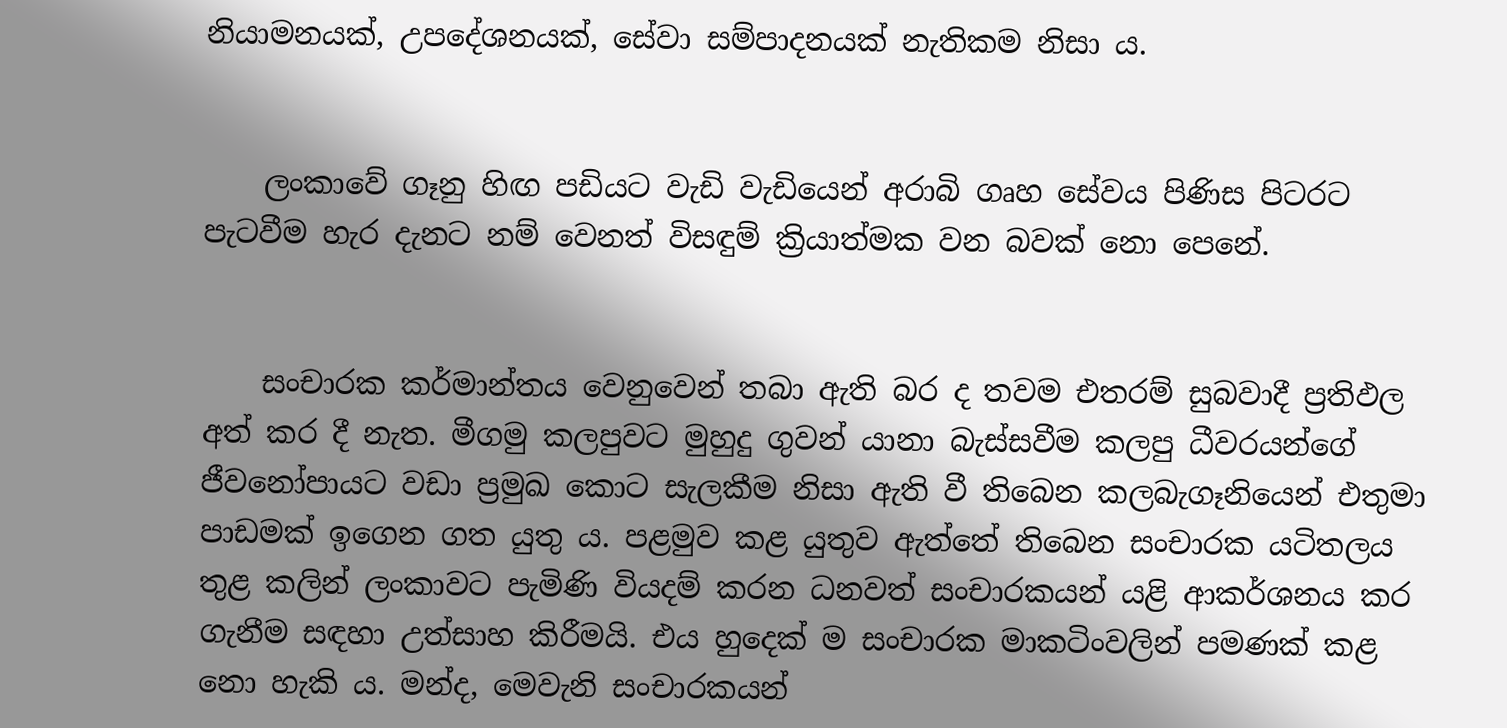නියාමනයක්, උපදේශනයක්, සේවා සම්පාදනයක් නැතිකම නිසා ය.


    ලංකාවේ ගෑනු හිඟ පඩියට වැඩි වැඩියෙන් අරාබි ගෘහ සේවය පිණිස පිටරට පැටවීම හැර දැනට නම් වෙනත් විසඳුම් ක්‍රියාත්මක වන බවක් නො පෙනේ.


    සංචාරක කර්මාන්තය වෙනුවෙන් තබා ඇති බර ද තවම එතරම් සුබවාදී ප්‍රතිඵල අත් කර දී නැත. මීගමු කලපුවට මුහුදු ගුවන් යානා බැස්සවීම කලපු ධීවරයන්ගේ ජීවනෝපායට වඩා ප්‍රමුඛ කොට සැලකීම නිසා ඇති වී තිබෙන කලබැගෑනියෙන් එතුමා පාඩමක් ඉගෙන ගත යුතු ය. පළමුව කළ යුතුව ඇත්තේ තිබෙන සංචාරක යටිතලය තුළ කලින් ලංකාවට පැමිණි වියදම් කරන ධනවත් සංචාරකයන් යළි ආකර්ශනය කර ගැනීම සඳහා උත්සාහ කිරීමයි. එය හුදෙක් ම සංචාරක මාකටිංවලින් පමණක් කළ නො හැකි ය. මන්ද, මෙවැනි සංචාරකයන්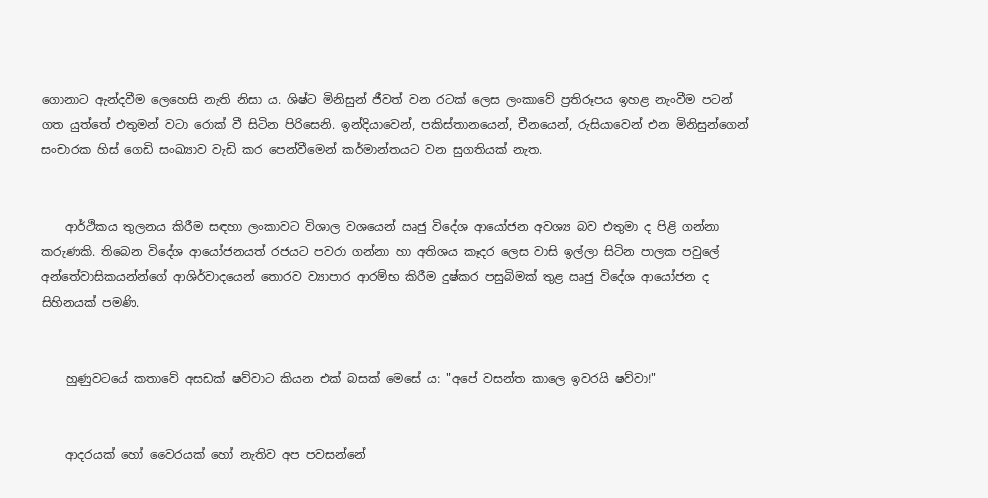ගොනාට ඇන්දවීම ලෙහෙසි නැති නිසා ය. ශිෂ්ට මිනිසුන් ජීවත් වන රටක් ලෙස ලංකාවේ ප්‍රතිරූපය ඉහළ නැංවීම පටන් ගත යුත්තේ එතුමන් වටා රොක් වී සිටින පිරිසෙනි. ඉන්දියාවෙන්, පකිස්තානයෙන්, චීනයෙන්, රුසියාවෙන් එන මිනිසුන්ගෙන් සංචාරක හිස් ගෙඩි සංඛ්‍යාව වැඩි කර පෙන්වීමෙන් කර්මාන්තයට වන සුගතියක් නැත.


    ආර්ථිකය තුලනය කිරීම සඳහා ලංකාවට විශාල වශයෙන් ඍජු විදේශ ආයෝජන අවශ්‍ය බව එතුමා ද පිළි ගන්නා කරුණකි. තිබෙන විදේශ ආයෝජනයත් රජයට පවරා ගන්නා හා අතිශය කෑදර ලෙස වාසි ඉල්ලා සිටින පාලක පවුලේ අන්තේවාසිකයන්න්ගේ ආශිර්වාදයෙන් තොරව ව්‍යාපාර ආරම්භ කිරීම දුෂ්කර පසුබිමක් තුළ ඍජු විදේශ ආයෝජන ද සිහිනයක් පමණි.


    හුණුවටයේ කතාවේ අසඩක් ෂව්වාට කියන එක් බසක් මෙසේ ය: "අපේ වසන්ත කාලෙ ඉවරයි ෂව්වා!"


    ආදරයක් හෝ වෛරයක් හෝ නැතිව අප පවසන්නේ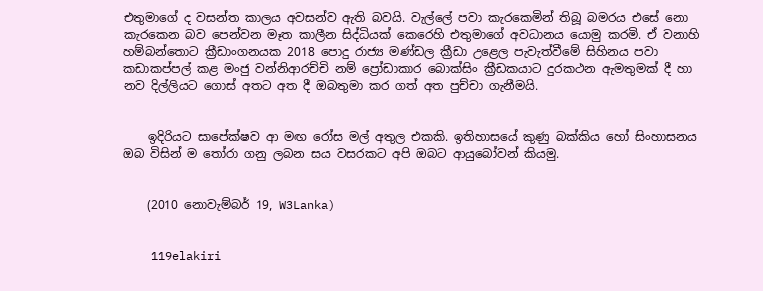එතුමාගේ ද වසන්ත කාලය අවසන්ව ඇති බවයි. වැල්ලේ පවා කැරකෙමින් තිබූ බමරය එසේ නො කැරකෙන බව පෙන්වන මෑත කාලීන සිද්ධියක් කෙරෙහි එතුමාගේ අවධානය යොමු කරමි. ඒ වනාහි හම්බන්තොට ක්‍රීඩාංගනයක 2018 පොදු රාජ්‍ය මණ්ඩල ක්‍රීඩා උළෙල පැවැත්වීමේ සිහිනය පවා කඩාකප්පල් කළ මංජු වන්නිආරච්චි නම් ප්‍රෝඩාකාර බොක්සිං ක්‍රීඩකයාට දුරකථන ඇමතුමක් දී හා නව දිල්ලියට ගොස් අතට අත දී ඔබතුමා කර ගත් අත පුච්චා ගැනීමයි.


    ඉදිරියට සාපේක්ෂව ආ මඟ රෝස මල් අතුල එකකි. ඉතිහාසයේ කුණු බක්කිය හෝ සිංහාසනය ඔබ විසින් ම තෝරා ගනු ලබන සය වසරකට අපි ඔබට ආයුබෝවන් කියමු.


    (2010 නොවැම්බර් 19, W3Lanka)


    119elakiri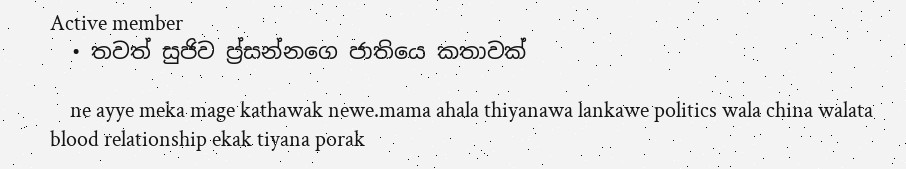Active member
  • තවත් සුජිව ප්‍ර්සන්නගෙ ජාතියෙ කතාවක්

    ne ayye meka mage kathawak newe.mama ahala thiyanawa lankawe politics wala china walata blood relationship ekak tiyana porak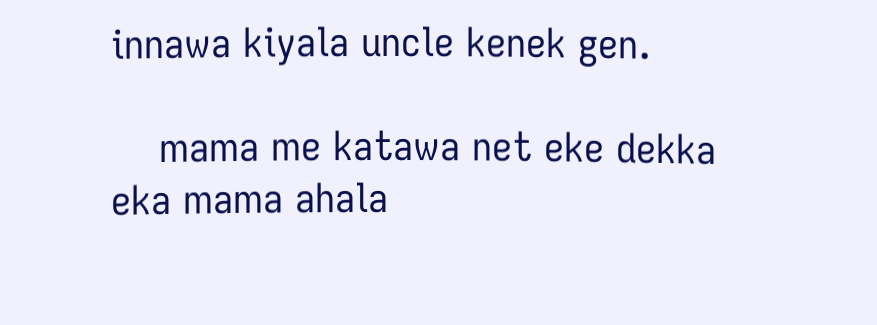innawa kiyala uncle kenek gen.

    mama me katawa net eke dekka eka mama ahala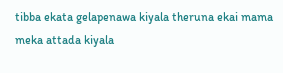tibba ekata gelapenawa kiyala theruna ekai mama meka attada kiyala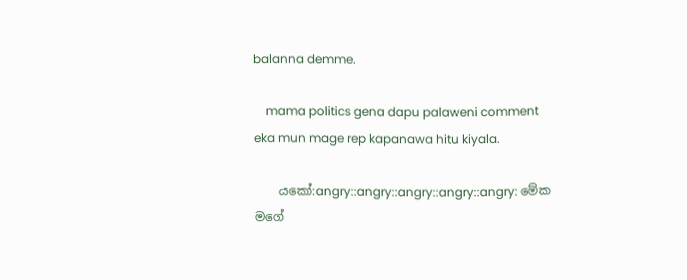balanna demme.

    mama politics gena dapu palaweni comment eka mun mage rep kapanawa hitu kiyala.

    යකෝ:angry::angry::angry::angry::angry: මේක මගේ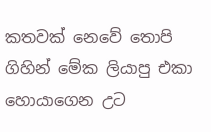කතවක් නෙවේ තොපි ගිහින් මේක ලියාපු එකා හොයාගෙන උට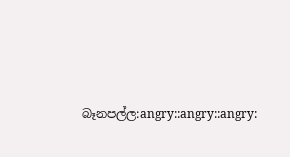බෑනපල්ල:angry::angry::angry: